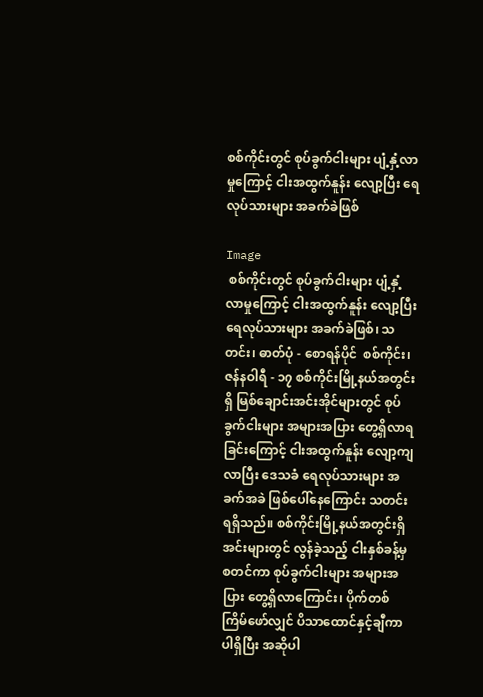စစ်ကိုင်းတွင် စုပ်ခွက်ငါးများ ပျံ့နှံ့လာမှုကြောင့် ငါးအထွက်နူန်း လျော့ပြီး ရေလုပ်သားများ အခက်ခဲဖြစ်

Image
 စစ်ကိုင်းတွင် စုပ်ခွက်ငါးများ ပျံ့နှံ့လာမှုကြောင့် ငါးအထွက်နူန်း လျော့ပြီး ရေလုပ်သားများ အခက်ခဲဖြစ်၊ သတင်း၊ ဓာတ်ပုံ - စောရန်ပိုင်  စစ်ကိုင်း၊ ဇန်နဝါရီ - ၁၇ စစ်ကိုင်းမြို့နယ်အတွင်းရှိ မြစ်ချောင်းအင်းအိုင်များတွင် စုပ်ခွက်ငါးများ အများအပြား တွေ့ရှိလာရခြင်းကြောင့် ငါးအထွက်နူန်း လျော့ကျလာပြီး ဒေသခံ ရေလုပ်သားများ အခက်အခဲ ဖြစ်ပေါ်နေကြောင်း သတင်းရရှိသည်။ စစ်ကိုင်းမြို့နယ်အတွင်းရှိ အင်းများတွင် လွန်ခဲ့သည့် ငါးနှစ်ခန့်မှ စတင်ကာ စုပ်ခွက်ငါးများ အများအပြား တွေ့ရှိလာကြောင်း၊ ပိုက်တစ်ကြိမ်ဖော်လျှင် ပိသာထောင်နှင့်ချီကာ ပါရှိပြီး အဆိုပါ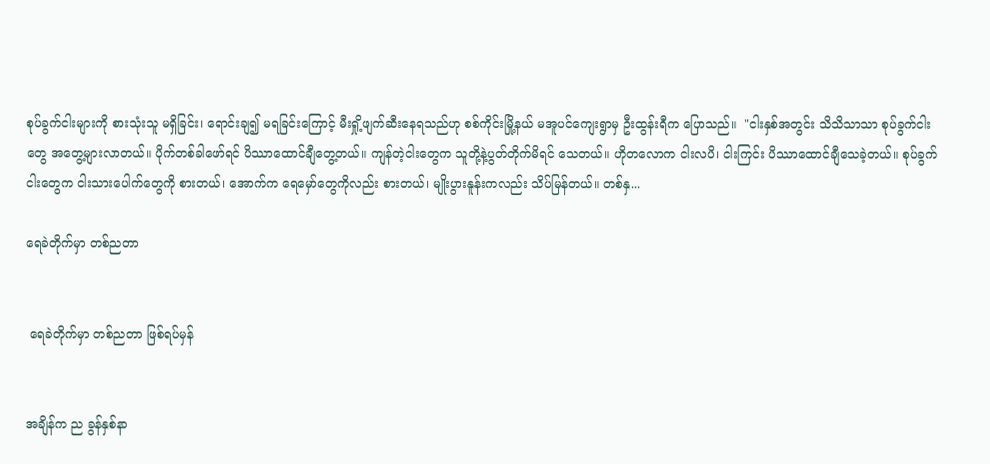စုပ်ခွက်ငါးများကို စားသုံးသူ မရှိခြင်း၊ ရောင်းချ၍ မရခြင်းကြောင့် မီးရှို့ဖျက်ဆီးနေရသည်ဟု စစ်ကိုင်းမြို့နယ် မအူပင်ကျေးရွာမှ ဦးထွန်းရီက ပြောသည်။  "ငါးနှစ်အတွင်း သိသိသာသာ စုပ်ခွက်ငါးတွေ အတွေ့များလာတယ်။ ပိုက်တစ်ခါဖော်ရင် ပိဿာထောင်ချီတွေ့တယ်။ ကျန်တဲ့ငါးတွေက သူတို့နဲ့ပွတ်တိုက်မိရင် သေတယ်။ ဟိုတလောက ငါးလပိ၊ ငါးကြင်း ပိဿာထောင်ချီသေခဲ့တယ်။ စုပ်ခွက်ငါးတွေက ငါးသားပေါက်တွေကို စားတယ်၊ အောက်က ရေမှော်တွေကိုလည်း စားတယ်၊ မျိုးပွားနူန်းကလည်း သိပ်မြန်တယ်။ တစ်နှ...

ရေခဲတိုက်မှာ တစ်ညတာ


 ရေခဲတိုက်မှာ တစ်ညတာ ဖြစ်ရပ်မှန်


အချိန်က ည ခွန်နှစ်နာ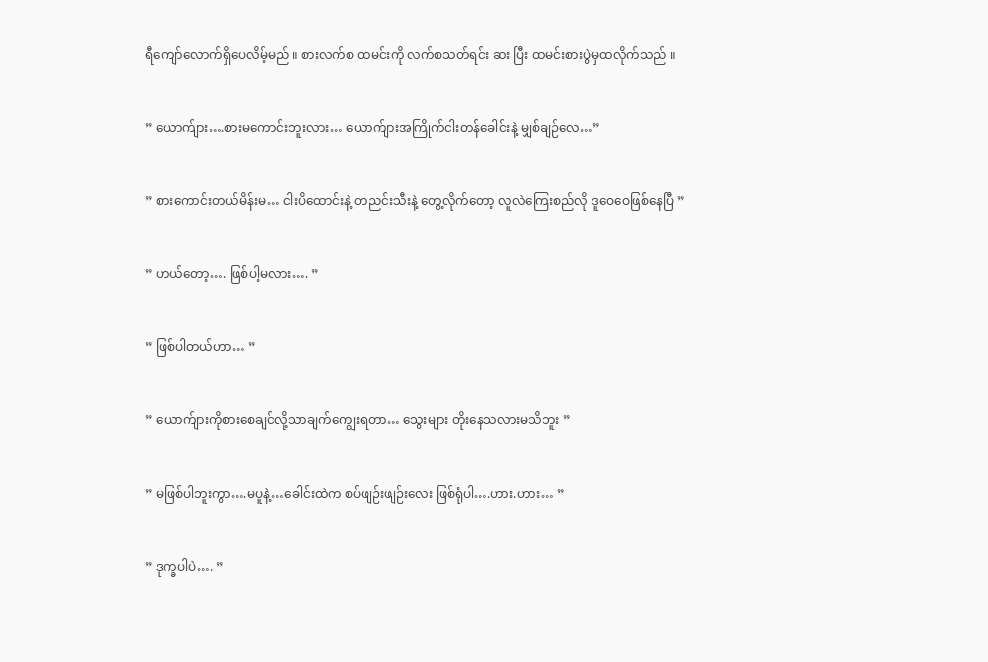ရီကျော်လောက်ရှိပေလိမ့်မည် ။ စားလက်စ ထမင်းကို လက်စသတ်ရင်း ဆး ပြီး ထမင်းစားပွဲမှထလိုက်သည် ။


” ယောက်ျား….စားမကောင်းဘူးလား… ယောက်ျားအကြိုက်ငါးတန်ခေါင်းနဲ့ မျှစ်ချဉ်လေ…”


” စားကောင်းတယ်မိန်းမ… ငါးပိထောင်းနဲ့ တညင်းသီးနဲ့ တွေ့လိုက်တော့ လူလဲကြေးစည်လို ဒူဝေဝေဖြစ်နေပြီ ”


” ဟယ်တော့…. ဖြစ်ပါ့မလား…. ”


” ဖြစ်ပါတယ်ဟာ… ”


” ယောက်ျားကိုစားစေချင်လို့သာချက်ကျွေးရတာ… သွေးများ တိုးနေသလားမသိဘူး ”


” မဖြစ်ပါဘူးကွာ….မပူနဲ့…ခေါင်းထဲက စပ်ဖျဉ်းဖျဉ်းလေး ဖြစ်ရုံပါ….ဟား.ဟား… ”


” ဒုက္ခပါပဲ…. ”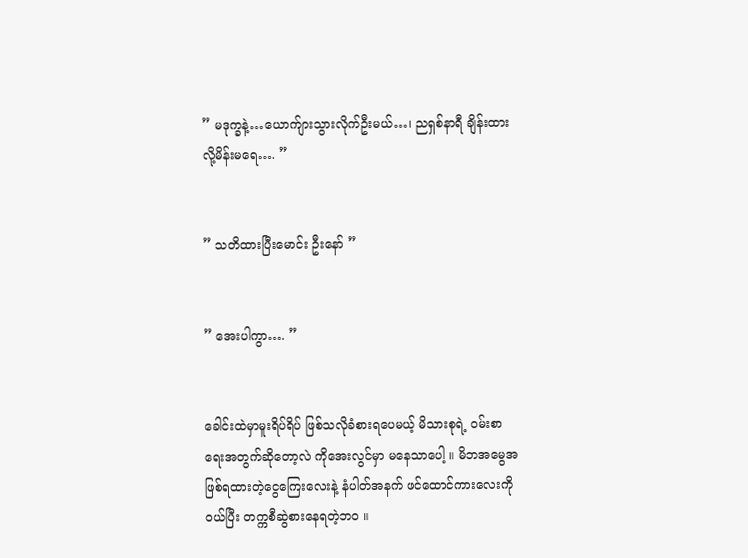” မဒုက္ခနဲ့…ယောက်ျားသွားလိုက်ဦးမယ်…၊ ညရှစ်နာရီ ချိန်းထားလို့မိန်းမရေ…. ”


” သတိထားပြီးမောင်း ဦးနော် ”


” အေးပါကွာ…. ”


ခေါင်းထဲမှာမူးရိပ်ရိပ် ဖြစ်သလိုခံစားရပေမယ့် မိသားစုရဲ့ ဝမ်းစာရေးအတွက်ဆိုတော့လဲ ကိုအေးလွင်မှာ မနေသာပေါ့ ။ မိဘအမွေအဖြစ်ရထားတဲ့ငွေကြေးလေးနဲ့ နံပါတ်အနက် ဖင်ထောင်ကားလေးကိုဝယ်ပြီး တက္ကစီဆွဲစားနေရတဲ့ဘဝ ။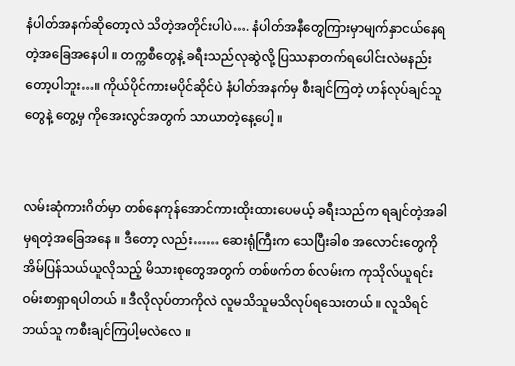နံပါတ်အနက်ဆိုတော့လဲ သိတဲ့အတိုင်းပါပဲ…. နံပါတ်အနီတွေကြားမှာမျက်နှာငယ်နေရတဲ့အခြေအနေပါ ။ တက္ကစီတွေနဲ့ ခရီးသည်လုဆွဲလို့ ပြဿနာတက်ရပေါင်းလဲမနည်းတော့ပါဘူး…။ ကိုယ်ပိုင်ကားမပိုင်ဆိုင်ပဲ နံပါတ်အနက်မှ စီးချင်ကြတဲ့ ဟန်လုပ်ချင်သူတွေနဲ့ တွေ့မှ ကိုအေးလွင်အတွက် သာယာတဲ့နေ့ပေါ့ ။


လမ်းဆုံကားဂိတ်မှာ တစ်နေကုန်အောင်ကားထိုးထားပေမယ့် ခရီးသည်က ရချင်တဲ့အခါမှရတဲ့အခြေအနေ ။ ဒီတော့ လည်း…… ဆေးရုံကြီးက သေပြီးခါစ အလောင်းတွေကို အိမ်ပြန်သယ်ယူလိုသည့် မိသားစုတွေအတွက် တစ်ဖက်တ စ်လမ်းက ကုသိုလ်ယူရင်း ဝမ်းစာရှာရပါတယ် ။ ဒီလိုလုပ်တာကိုလဲ လူမသိသူမသိလုပ်ရသေးတယ် ။ လူသိရင် ဘယ်သူ ကစီးချင်ကြပါ့မလဲလေ ။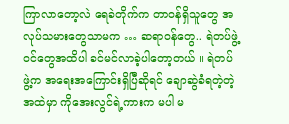ကြာလာတော့လဲ ရေခဲတိုက်က တာဝန်ရှိသူတွေ အလုပ်သမားတွေသာမက … ဆရာဝန်တွေ.. ရဲတပ်ဖွဲ့ဝင်တွေအထိပါ ခင်မင်လာခဲ့ပါတော့တယ် ။ ရဲတပ်ဖွဲ့က အရေးအကြောင်းရှိပြီဆိုရင် ချောဆွဲခံရတဲ့တဲ့အထဲမှာ ကိုအေးလွင်ရဲ့ကားက မပါ မ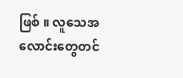ဖြစ် ။ လူသေအလောင်းတွေတင်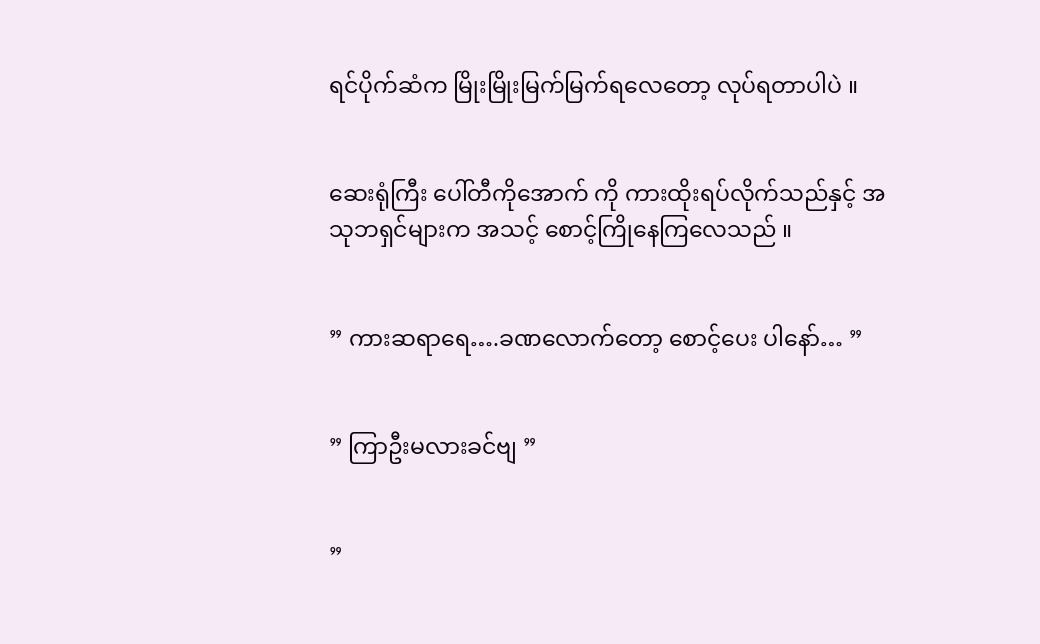ရင်ပိုက်ဆံက မြိုးမြိုးမြက်မြက်ရလေတော့ လုပ်ရတာပါပဲ ။


ဆေးရုံကြီး ပေါ်တီကိုအောက် ကို ကားထိုးရပ်လိုက်သည်နှင့် အသုဘရှင်များက အသင့် စောင့်ကြိုနေကြလေသည် ။


” ကားဆရာရေ….ခဏလောက်တော့ စောင့်ပေး ပါနော်… ”


” ကြာဦးမလားခင်ဗျ ”


”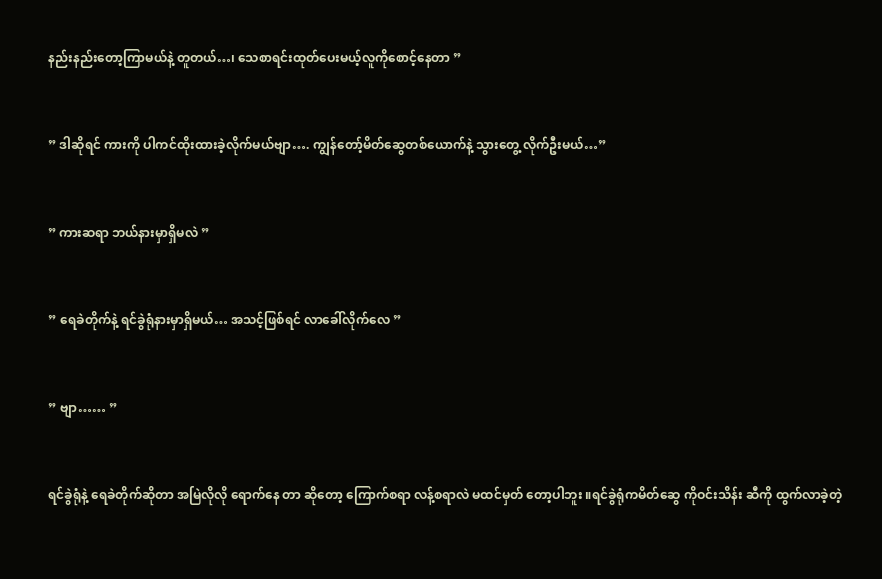နည်းနည်းတော့ကြာမယ်နဲ့ တူတယ်…၊ သေစာရင်းထုတ်ပေးမယ့်လူကိုစောင့်နေတာ ”


” ဒါဆိုရင် ကားကို ပါကင်ထိုးထားခဲ့လိုက်မယ်ဗျာ…. ကျွန်တော့်မိတ်ဆွေတစ်ယောက်နဲ့ သွားတွေ့ လိုက်ဦးမယ်…”


” ကားဆရာ ဘယ်နားမှာရှိမလဲ ”


” ရေခဲတိုက်နဲ့ ရင်ခွဲရုံနားမှာရှိမယ်… အသင့်ဖြစ်ရင် လာခေါ်လိုက်လေ ”


” ဗျာ…… ”


ရင်ခွဲရုံနဲ့ ရေခဲတိုက်ဆိုတာ အမြဲလိုလို ရောက်နေ တာ ဆိုတော့ ကြောက်စရာ လန့်စရာလဲ မထင်မှတ် တော့ပါဘူး ။ရင်ခွဲရုံကမိတ်ဆွေ ကိုဝင်းသိန်း ဆီကို ထွက်လာခဲ့တဲ့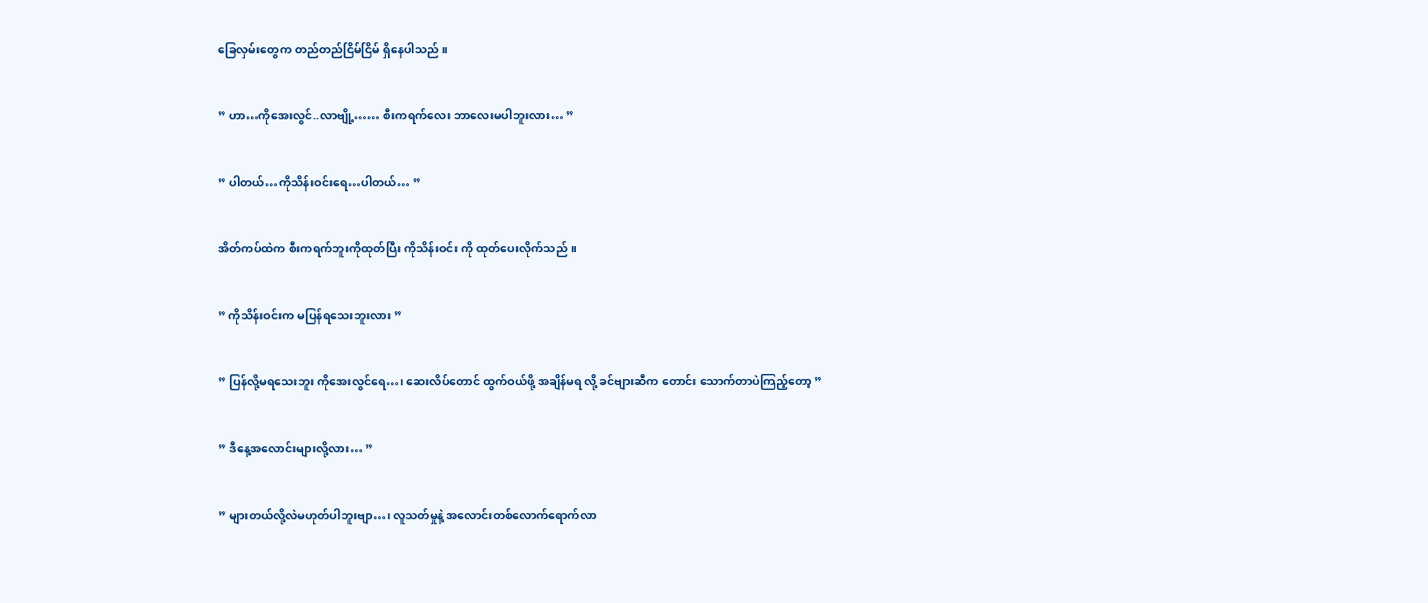ခြေလှမ်းတွေက တည်တည်ငြိမ်ငြိမ် ရှိနေပါသည် ။


” ဟာ…ကိုအေးလွင်..လာဗျို့…… စီးကရက်လေး ဘာလေးမပါဘူးလား… ”


” ပါတယ်…ကိုသိန်းဝင်းရေ…ပါတယ်… ”


အိတ်ကပ်ထဲက စီးကရက်ဘူးကိုထုတ်ပြီး ကိုသိန်းဝင်း ကို ထုတ်ပေးလိုက်သည် ။


” ကိုသိန်းဝင်းက မပြန်ရသေးဘူးလား ”


” ပြန်လို့မရသေးဘူး ကိုအေးလွင်ရေ…၊ ဆေးလိပ်တောင် ထွက်ဝယ်ဖို့ အချိန်မရ လို့ ခင်ဗျားဆီက တောင်း သောက်တာပဲကြည့်တော့ ”


” ဒီနေ့အလောင်းများလို့လား… ”


” များတယ်လို့လဲမဟုတ်ပါဘူးဗျာ…၊ လူသတ်မှုနဲ့ အလောင်းတစ်လောက်ရောက်လာ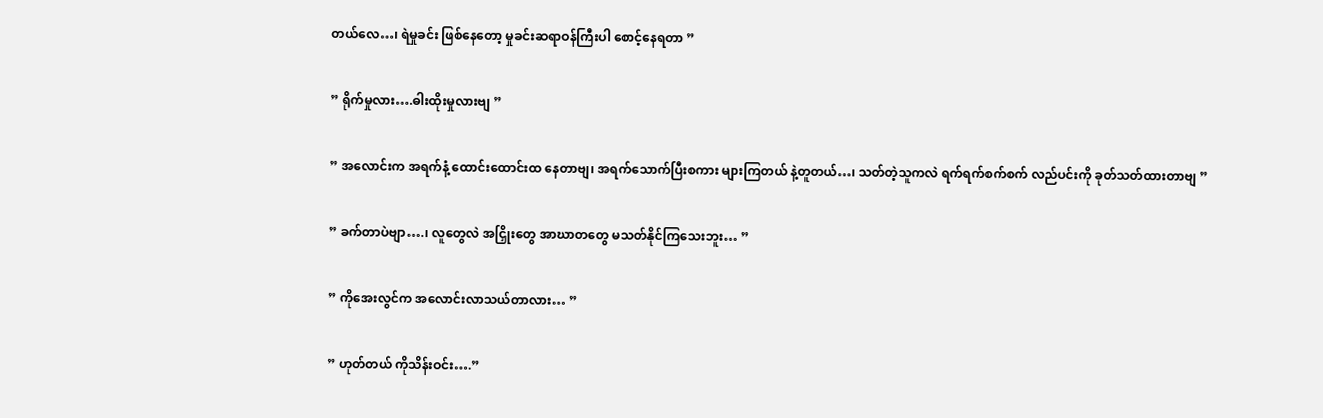တယ်လေ…၊ ရဲမှုခင်း ဖြစ်နေတော့ မှုခင်းဆရာဝန်ကြီးပါ စောင့်နေရတာ ”


” ရိုက်မှုလား….ဓါးထိုးမှုလားဗျ ”


” အလောင်းက အရက်နံ့ ထောင်းထောင်းထ နေတာဗျ၊ အရက်သောက်ပြီးစကား များကြတယ် နဲ့တူတယ်…၊ သတ်တဲ့သူကလဲ ရက်ရက်စက်စက် လည်ပင်းကို ခုတ်သတ်ထားတာဗျ ”


” ခက်တာပဲဗျာ….၊ လူတွေလဲ အငြှိုးတွေ အာဃာတတွေ မသတ်နိုင်ကြသေးဘူး… ”


” ကိုအေးလွင်က အလောင်းလာသယ်တာလား… ”


” ဟုတ်တယ် ကိုသိန်းဝင်း….”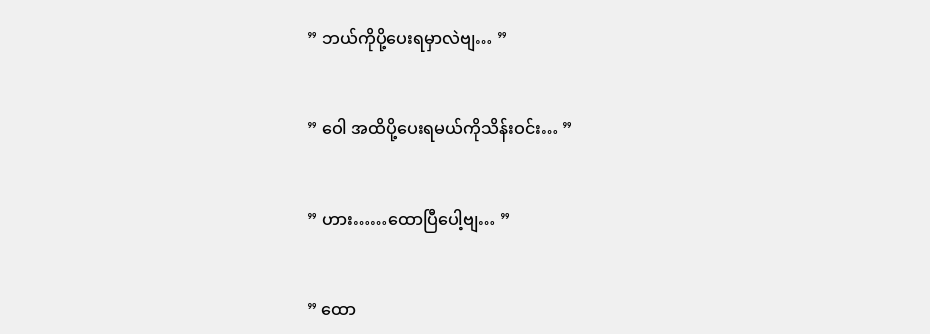” ဘယ်ကိုပို့ပေးရမှာလဲဗျ… ”


” ဝေါ အထိပို့ပေးရမယ်ကိုသိန်းဝင်း… ”


” ဟား……ထောပြီပေါ့ဗျ… ”


” ထော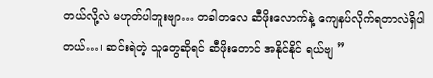တယ်လို့လဲ မဟုတ်ပါဘူးဗျာ… တခါတလေ ဆီဖိုးလောက်နဲ့ ကျေနပ်လိုက်ရတာလဲရှိပါတယ်…၊ ဆင်းရဲတဲ့ သူတွေဆိုရင် ဆီဖိုးတောင် အနိုင်နိုင် ရယ်ဗျ ”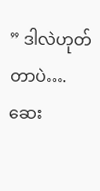” ဒါလဲဟုတ်တာပဲ…. ဆေး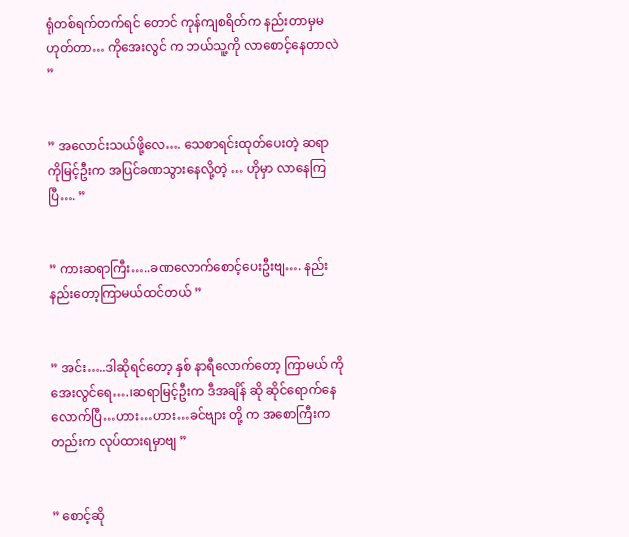ရုံတစ်ရက်တက်ရင် တောင် ကုန်ကျစရိတ်က နည်းတာမှမဟုတ်တာ… ကိုအေးလွင် က ဘယ်သူ့ကို လာစောင့်နေတာလဲ ”


” အလောင်းသယ်ဖို့လေ…. သေစာရင်းထုတ်ပေးတဲ့ ဆရာကိုမြင့်ဦးက အပြင်ခဏသွားနေလို့တဲ့ … ဟိုမှာ လာနေကြပြီ…. ”


” ကားဆရာကြီး…..ခဏလောက်စောင့်ပေးဦးဗျ…. နည်းနည်းတော့ကြာမယ်ထင်တယ် ”


” အင်း…..ဒါဆိုရင်တော့ နှစ် နာရီလောက်တော့ ကြာမယ် ကိုအေးလွင်ရေ….၊ဆရာမြင့်ဦးက ဒီအချိန် ဆို ဆိုင်ရောက်နေလောက်ပြီ…ဟား…ဟား…ခင်ဗျား တို့ က အစောကြီးကတည်းက လုပ်ထားရမှာဗျ ”


” စောင့်ဆို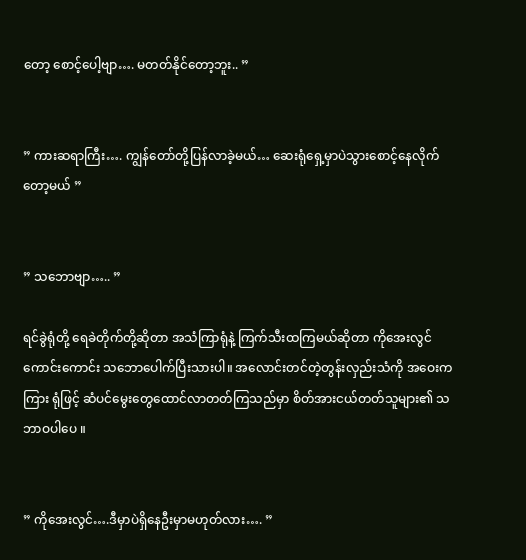တော့ စောင့်ပေါ့ဗျာ…. မတတ်နိုင်တော့ဘူး.. ”


” ကားဆရာကြီး…. ကျွန်တော်တို့ပြန်လာခဲ့မယ်… ဆေးရုံရှေ့မှာပဲသွားစောင့်နေလိုက်တော့မယ် ”


” သဘောဗျာ….. ”

ရင်ခွဲရုံတို့ ရေခဲတိုက်တို့ဆိုတာ အသံကြာရုံနဲ့ ကြက်သီးထကြမယ်ဆိုတာ ကိုအေးလွင် ကောင်းကောင်း သဘောပေါက်ပြီးသားပါ။ အလောင်းတင်တဲ့တွန်းလှည်းသံကို အဝေးကကြား ရုံဖြင့် ဆံပင်မွေးတွေထောင်လာတတ်ကြသည်မှာ စိတ်အားငယ်တတ်သူများ၏ သဘာဝပါပေ ။


” ကိုအေးလွင်….ဒီမှာပဲရှိနေဦးမှာမဟုတ်လား…. ”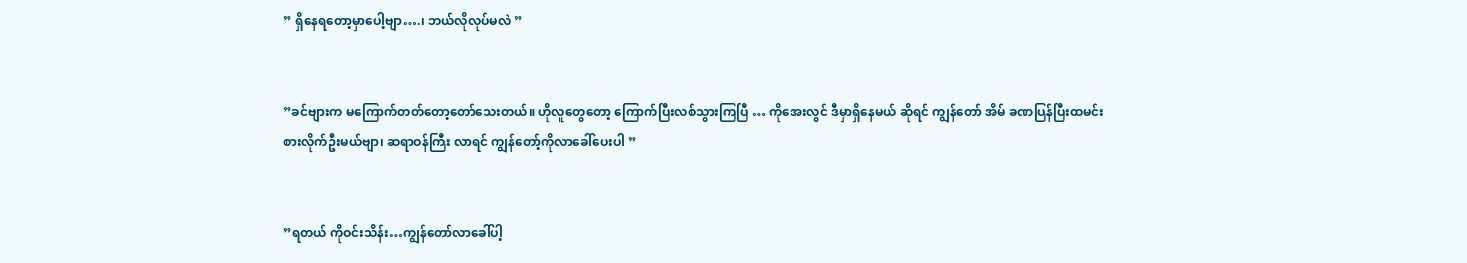” ရှိနေရတော့မှာပေါ့ဗျာ….၊ ဘယ်လိုလုပ်မလဲ ”


”ခင်ဗျားက မကြောက်တတ်တော့တော်သေးတယ်။ ဟိုလူတွေတော့ ကြောက်ပြီးလစ်သွားကြပြီ … ကိုအေးလွင် ဒီမှာရှိနေမယ် ဆိုရင် ကျွန်တော် အိမ် ခဏပြန်ပြီးထမင်းစားလိုက်ဦးမယ်ဗျာ၊ ဆရာဝန်ကြီး လာရင် ကျွန်တော့်ကိုလာခေါ်ပေးပါ ”


”ရတယ် ကိုဝင်းသိန်း…ကျွန်တော်လာခေါ်ပါ့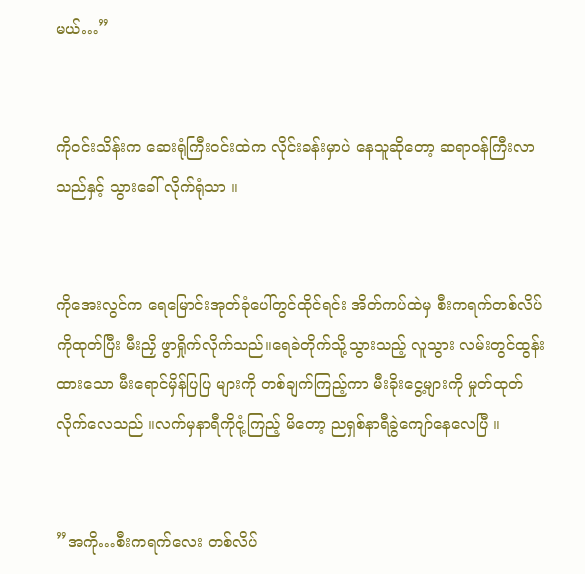မယ်…”


ကိုဝင်းသိန်းက ဆေးရုံကြီးဝင်းထဲက လိုင်းခန်းမှာပဲ နေသူဆိုတော့ ဆရာဝန်ကြီးလာသည်နှင့် သွားခေါ် လိုက်ရုံသာ ။


ကိုအေးလွင်က ရေမြောင်းအုတ်ခုံပေါ်တွင်ထိုင်ရင်း အိတ်ကပ်ထဲမှ စီးကရက်တစ်လိပ်ကိုထုတ်ပြီး မီးညှိ ဖွာရှိုက်လိုက်သည်။ရေခဲတိုက်သို့သွားသည့် လူသွား လမ်းတွင်ထွန်းထားသော မီးရောင်မှိန်ပြပြ များကို တစ်ချက်ကြည့်ကာ မီးခိုးငွေ့များကို မှုတ်ထုတ် လိုက်လေသည် ။လက်မှနာရီကိုငုံ့ကြည့် မိတော့ ညရှစ်နာရီခွဲကျော်နေလေပြီ ။


”အကို…စီးကရက်လေး တစ်လိပ်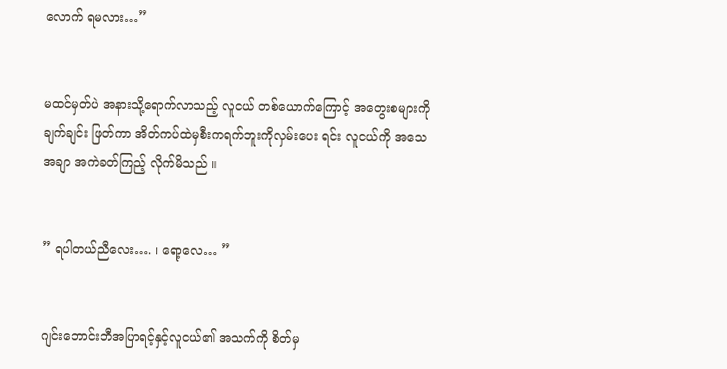လောက် ရမလား…”


မထင်မှတ်ပဲ အနားသို့ရောက်လာသည့် လူငယ် တစ်ယောက်ကြောင့် အတွေးစများကိုချက်ချင်း ဖြတ်ကာ အိတ်ကပ်ထဲမှစီးကရက်ဘူးကိုလှမ်းပေး ရင်း လူငယ်ကို အသေအချာ အကဲခတ်ကြည့် လိုက်မိသည် ။


” ရပါတယ်ညီလေး…. ၊ ရော့လေ… ”


ဂျင်းဘောင်းဘီအပြာရင့်နှင့်လူငယ်၏ အသက်ကို စိတ်မှ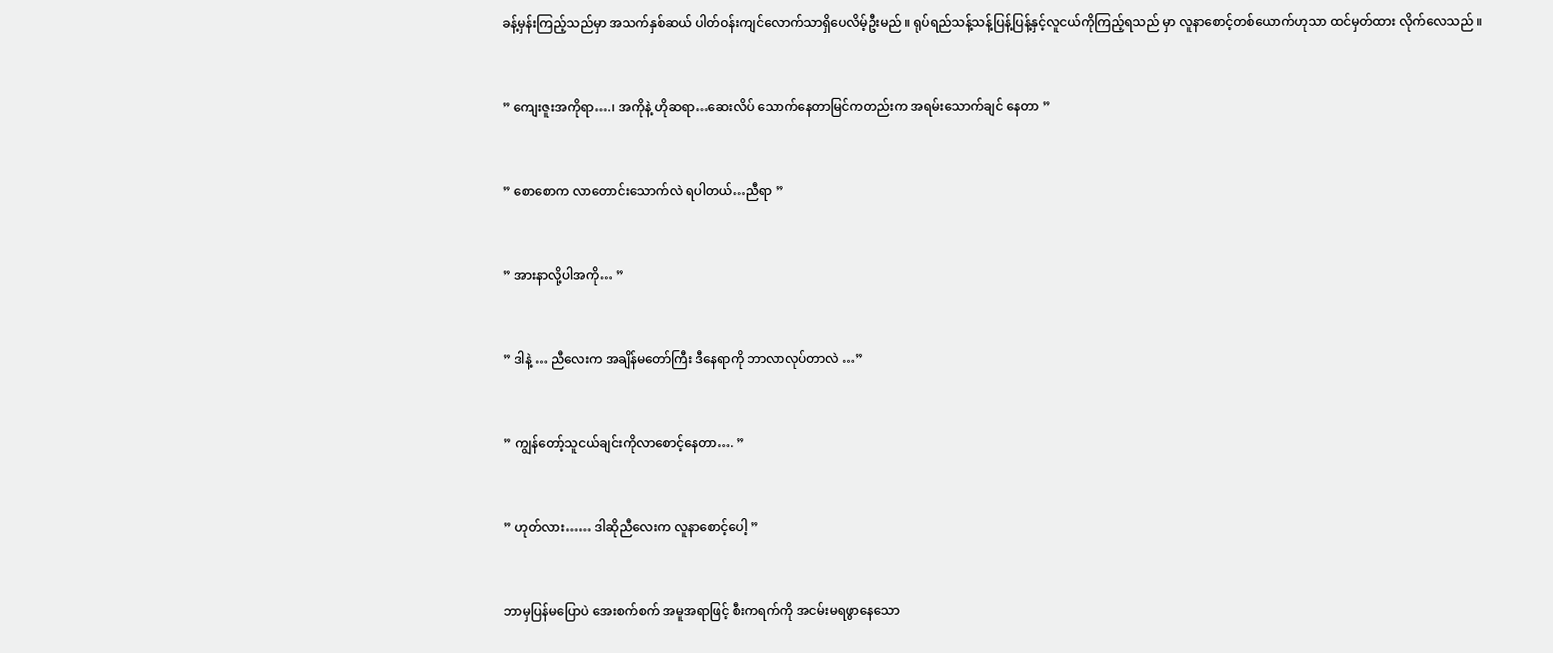ခန့်မှန်းကြည့်သည်မှာ အသက်နှစ်ဆယ် ပါတ်ဝန်းကျင်လောက်သာရှိပေလိမ့်ဦးမည် ။ ရုပ်ရည်သန့်သန့်ပြန့်ပြန့်နှင့်လူငယ်ကိုကြည့်ရသည် မှာ လူနာစောင့်တစ်ယောက်ဟုသာ ထင်မှတ်ထား လိုက်လေသည် ။


” ကျေးဇူးအကိုရာ….၊ အကိုနဲ့ ဟိုဆရာ…ဆေးလိပ် သောက်နေတာမြင်ကတည်းက အရမ်းသောက်ချင် နေတာ ”


” စောစောက လာတောင်းသောက်လဲ ရပါတယ်…ညီရာ ”


” အားနာလို့ပါအကို… ”


” ဒါနဲ့ … ညီလေးက အချိန်မတော်ကြီး ဒီနေရာကို ဘာလာလုပ်တာလဲ …”


” ကျွန်တော့်သူငယ်ချင်းကိုလာစောင့်နေတာ…. ”


” ဟုတ်လား…… ဒါဆိုညီလေးက လူနာစောင့်ပေါ့ ”


ဘာမှပြန်မပြောပဲ အေးစက်စက် အမူအရာဖြင့် စီးကရက်ကို အငမ်းမရဖွာနေသော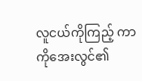လူငယ်ကိုကြည့် ကာ ကိုအေးလွင်၏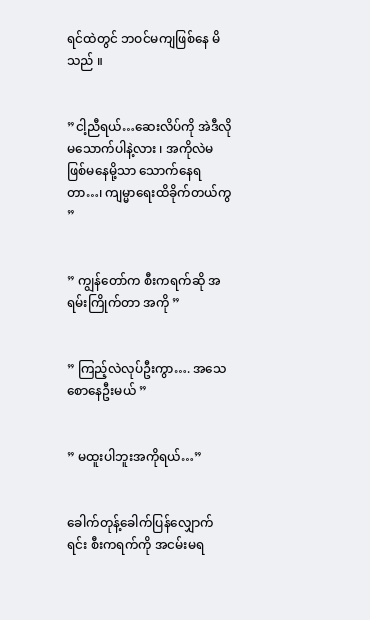ရင်ထဲတွင် ဘဝင်မကျဖြစ်နေ မိသည် ။


”ငါ့ညီရယ်…ဆေးလိပ်ကို အဲဒီလိုမသောက်ပါနဲ့လား ၊ အကိုလဲမဖြစ်မနေမို့သာ သောက်နေရတာ…၊ ကျမ္မာရေးထိခိုက်တယ်ကွ ”


” ကျွန်တော်က စီးကရက်ဆို အရမ်းကြိုက်တာ အကို ”


” ကြည့်လဲလုပ်ဦးကွာ…. အသေ စောနေဦးမယ် ”


” မထူးပါဘူးအကိုရယ်…”


ခေါက်တုန့်ခေါက်ပြန်လျှောက်ရင်း စီးကရက်ကို အငမ်းမရ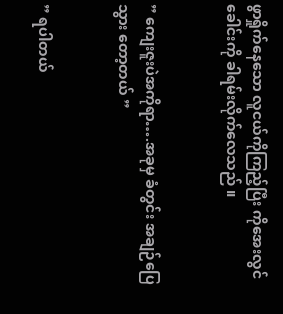ဖွာရှိုက်နေသော လူငယ်ကိုကြည့်ပြီး ကိုအေးလွင် ခေါင်းကို ခါရမ်းလိုက်လေသည် ။


” ကျေးဇူးပဲအကိုရာ….အခုမှ ခံတွင်း အချဉ်ပြေသွား တော့တယ် ”


” ရပါတယ်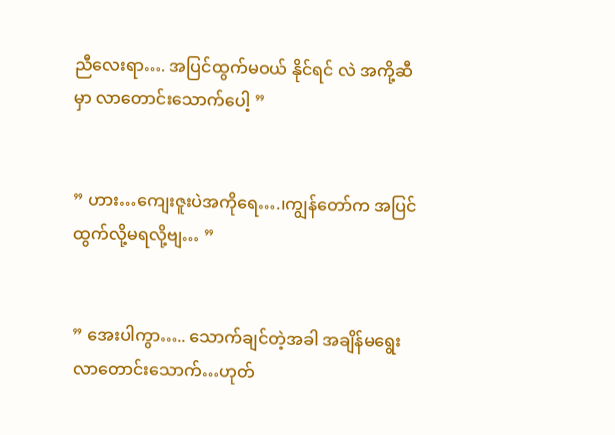ညီလေးရာ…. အပြင်ထွက်မဝယ် နိုင်ရင် လဲ အကို့ဆီမှာ လာတောင်းသောက်ပေါ့ ”


” ဟား…ကျေးဇူးပဲအကိုရေ….၊ကျွန်တော်က အပြင် ထွက်လို့မရလို့ဗျ… ”


” အေးပါကွာ….. သောက်ချင်တဲ့အခါ အချိန်မရွေး လာတောင်းသောက်…ဟုတ်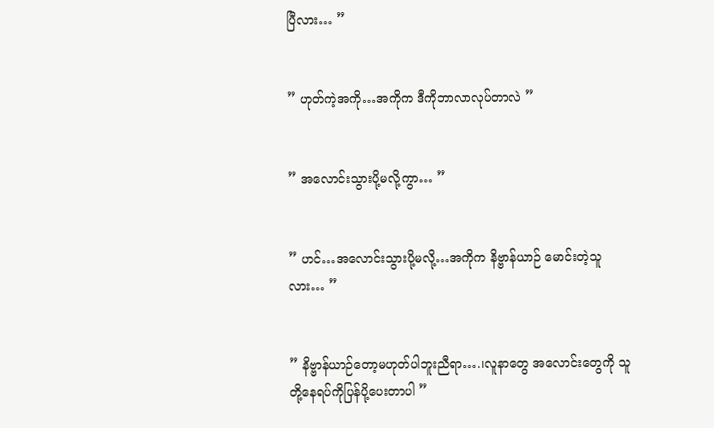ပြီလား… ”


” ဟုတ်ကဲ့အကို…အကိုက ဒီကိုဘာလာလုပ်တာလဲ ”


” အလောင်းသွားပို့မလို့ကွာ… ”


” ဟင်…အလောင်းသွားပို့မလို့…အကိုက နိဗ္ဗာန်ယာဉ် မောင်းတဲ့သူလား… ”


” နိဗ္ဗာန်ယာဉ်တော့မဟုတ်ပါဘူးညီရာ….၊လူနာတွေ အလောင်းတွေကို သူတို့နေရပ်ကိုပြန်ပို့ပေးတာပါ ”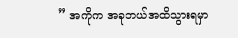” အကိုက အခုဘယ်အထိသွားရမှာ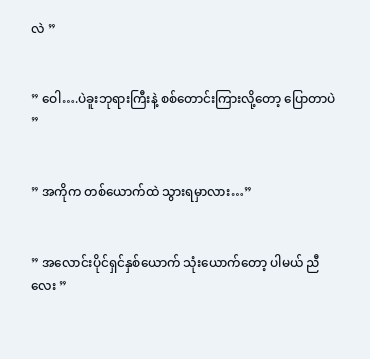လဲ ”


” ဝေါ….ပဲခူးဘုရားကြီးနဲ့ စစ်တောင်းကြားလို့တော့ ပြောတာပဲ ”


” အကိုက တစ်ယောက်ထဲ သွားရမှာလား…”


” အလောင်းပိုင်ရှင်နှစ်ယောက် သုံးယောက်တော့ ပါမယ် ညီလေး ”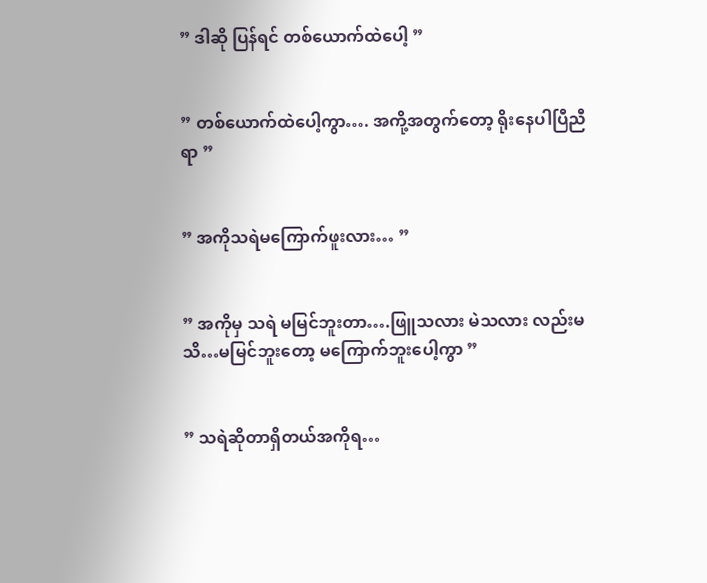” ဒါဆို ပြန်ရင် တစ်ယောက်ထဲပေါ့ ”


” တစ်ယောက်ထဲပေါ့ကွာ…. အကို့အတွက်တော့ ရိုးနေပါပြီညီရာ ”


” အကိုသရဲမကြောက်ဖူးလား… ”


” အကိုမှ သရဲ မမြင်ဘူးတာ….ဖြူသလား မဲသလား လည်းမသိ…မမြင်ဘူးတော့ မကြောက်ဘူးပေါ့ကွာ ”


” သရဲဆိုတာရှိတယ်အကိုရ…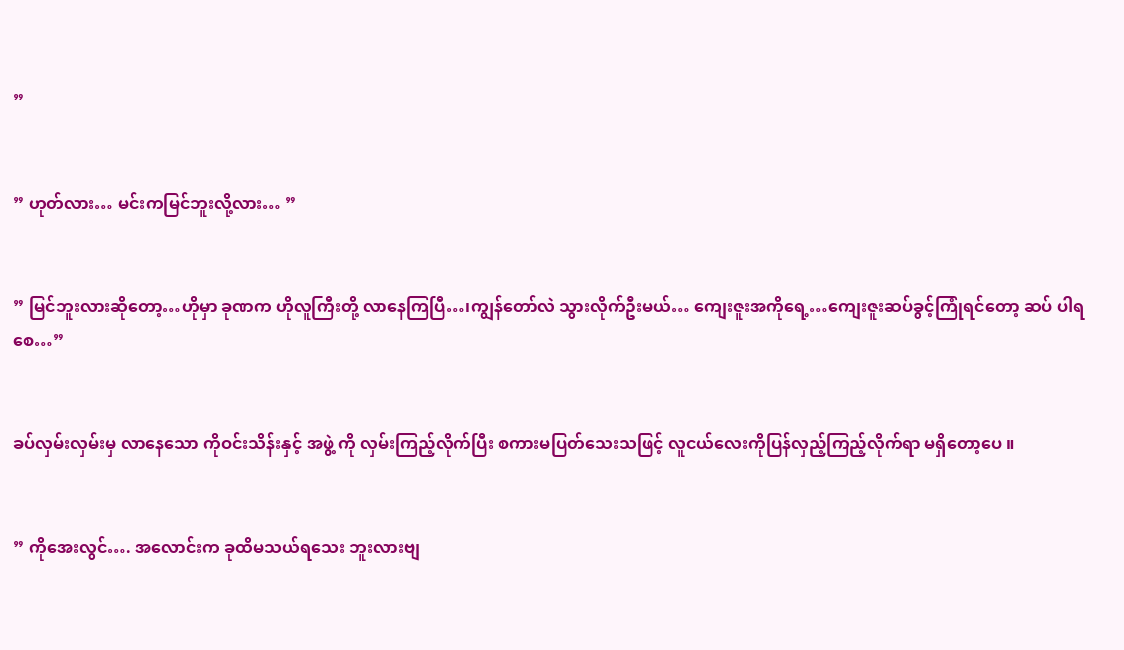”


” ဟုတ်လား… မင်းကမြင်ဘူးလို့လား… ”


” မြင်ဘူးလားဆိုတော့…ဟိုမှာ ခုဏက ဟိုလူကြီးတို့ လာနေကြပြီ…၊ကျွန်တော်လဲ သွားလိုက်ဦးမယ်… ကျေးဇူးအကိုရေ့…ကျေးဇူးဆပ်ခွင့်ကြုံရင်တော့ ဆပ် ပါရစေ…”


ခပ်လှမ်းလှမ်းမှ လာနေသော ကိုဝင်းသိန်းနှင့် အဖွဲ့ ကို လှမ်းကြည့်လိုက်ပြီး စကားမပြတ်သေးသဖြင့် လူငယ်လေးကိုပြန်လှည့်ကြည့်လိုက်ရာ မရှိတော့ပေ ။


” ကိုအေးလွင်…. အလောင်းက ခုထိမသယ်ရသေး ဘူးလားဗျ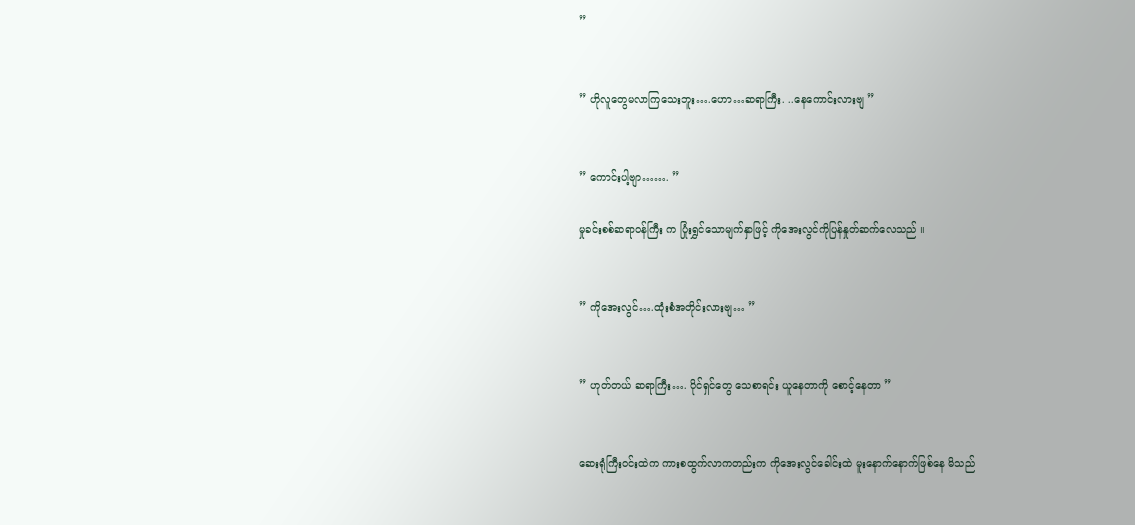”


” ဟိုလူတွေမလာကြသေးဘူး….ဟော…ဆရာကြီး. ..နေကောင်းလားဗျ ”


” ကောင်းပါ့ဗျာ……. ”

မှုခင်းစစ်ဆရာဝန်ကြီး က ပြုံးရွှင်သောမျက်နှာဖြင့် ကိုအေးလွင်ကိုပြန်နှုတ်ဆက်လေသည် ။


” ကိုအေးလွင်….ထုံးစံအတိုင်းလားဗျ… ”


” ဟုတ်တယ် ဆရာကြီး…. ပိုင်ရှင်တွေ သေစာရင်း ယူနေတာကို စောင့်နေတာ ”


ဆေးရုံကြီးဝင်းထဲက ကားစထွက်လာကတည်းက ကိုအေးလွင်ခေါင်းထဲ မူးနောက်နောက်ဖြစ်နေ မိသည်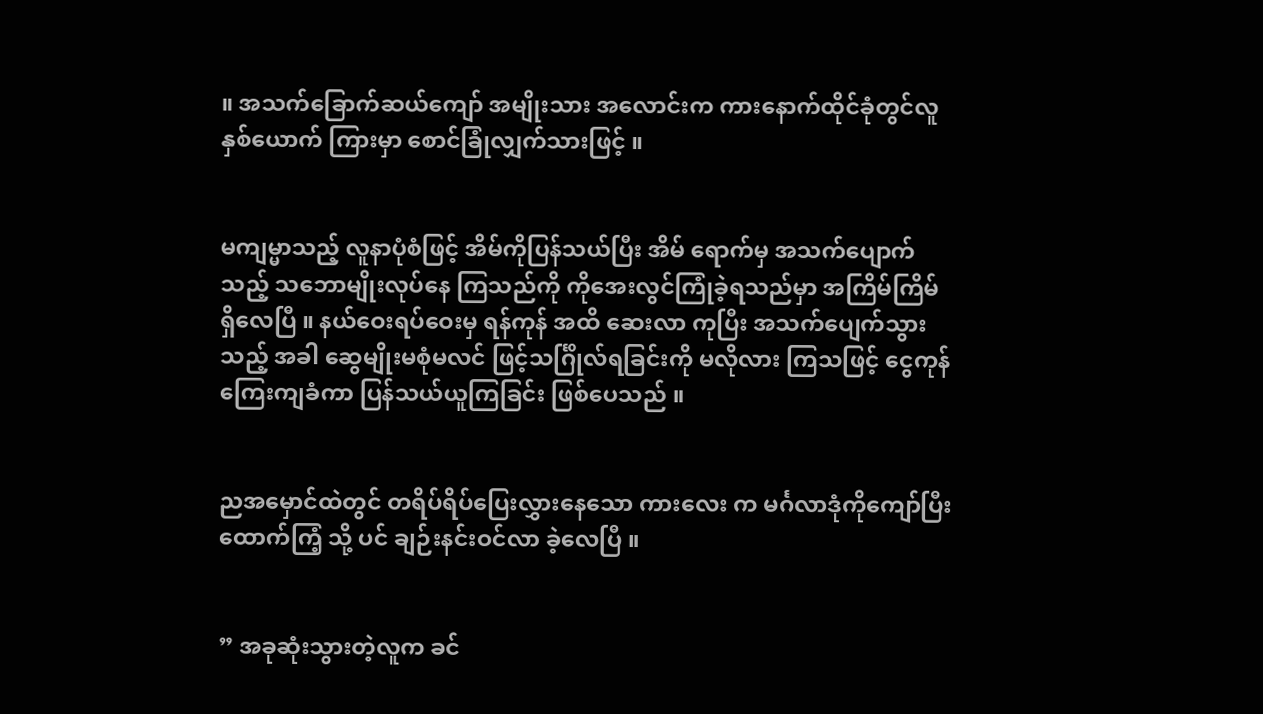။ အသက်ခြောက်ဆယ်ကျော် အမျိုးသား အလောင်းက ကားနောက်ထိုင်ခုံတွင်လူနှစ်ယောက် ကြားမှာ စောင်ခြုံလျှက်သားဖြင့် ။


မကျမ္မာသည့် လူနာပုံစံဖြင့် အိမ်ကိုပြန်သယ်ပြီး အိမ် ရောက်မှ အသက်ပျောက်သည့် သဘောမျိုးလုပ်နေ ကြသည်ကို ကိုအေးလွင်ကြုံခဲ့ရသည်မှာ အကြိမ်ကြိမ် ရှိလေပြီ ။ နယ်ဝေးရပ်ဝေးမှ ရန်ကုန် အထိ ဆေးလာ ကုပြီး အသက်ပျေက်သွားသည့် အခါ ဆွေမျိုးမစုံမလင် ဖြင့်သင်္ဂြိုလ်ရခြင်းကို မလိုလား ကြသဖြင့် ငွေကုန် ကြေးကျခံကာ ပြန်သယ်ယူကြခြင်း ဖြစ်ပေသည် ။


ညအမှောင်ထဲတွင် တရိပ်ရိပ်ပြေးလွှားနေသော ကားလေး က မင်္ဂလာဒုံကိုကျော်ပြီး ထောက်ကြံ့ သို့ ပင် ချဉ်းနင်းဝင်လာ ခဲ့လေပြီ ။


” အခုဆုံးသွားတဲ့လူက ခင်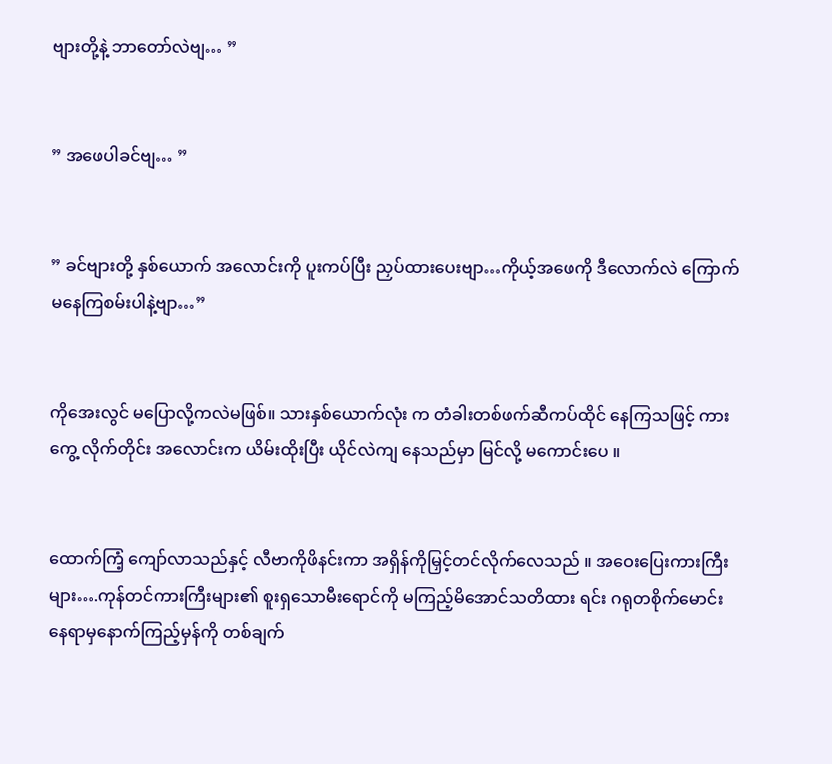ဗျားတို့နဲ့ ဘာတော်လဲဗျ… ”


” အဖေပါခင်ဗျ… ”


” ခင်ဗျားတို့ နှစ်ယောက် အလောင်းကို ပူးကပ်ပြီး ညှပ်ထားပေးဗျာ…ကိုယ့်အဖေကို ဒီလောက်လဲ ကြောက်မနေကြစမ်းပါနဲ့ဗျာ…”


ကိုအေးလွင် မပြောလို့ကလဲမဖြစ်။ သားနှစ်ယောက်လုံး က တံခါးတစ်ဖက်ဆီကပ်ထိုင် နေကြသဖြင့် ကားကွေ့ လိုက်တိုင်း အလောင်းက ယိမ်းထိုးပြီး ယိုင်လဲကျ နေသည်မှာ မြင်လို့ မကောင်းပေ ။


ထောက်ကြံ့ ကျော်လာသည်နှင့် လီဗာကိုဖိနင်းကာ အရှိန်ကိုမြှင့်တင်လိုက်လေသည် ။ အဝေးပြေးကားကြီးများ….ကုန်တင်ကားကြီးများ၏ စူးရှသောမီးရောင်ကို မကြည့်မိအောင်သတိထား ရင်း ဂရုတစိုက်မောင်းနေရာမှနောက်ကြည့်မှန်ကို တစ်ချက်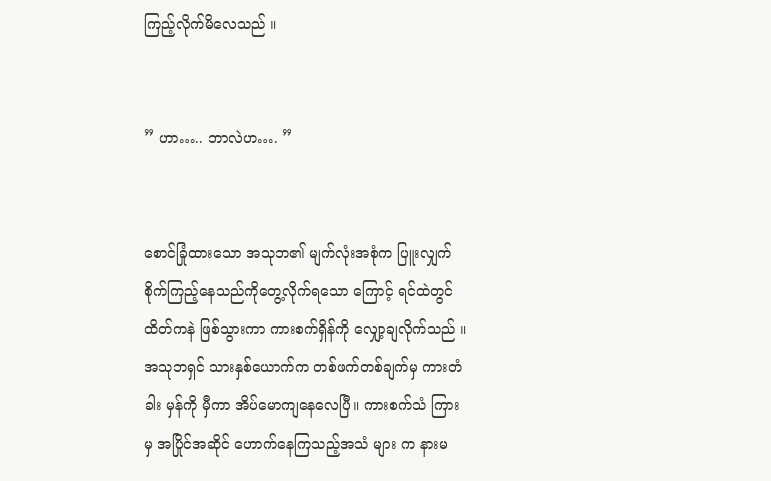ကြည့်လိုက်မိလေသည် ။


” ဟာ….. ဘာလဲဟ…. ”


စောင်ခြုံထားသော အသုဘ၏ မျက်လုံးအစုံက ပြူးလျှက်စိုက်ကြည့်နေသည်ကိုတွေ့လိုက်ရသော ကြောင့် ရင်ထဲတွင် ထိတ်ကနဲ ဖြစ်သွားကာ ကားစက်ရှိန်ကို လျှော့ချလိုက်သည် ။ အသုဘရှင် သားနှစ်ယောက်က တစ်ဖက်တစ်ချက်မှ ကားတံခါး မှန်ကို မှီကာ အိပ်မောကျနေလေပြီ။ ကားစက်သံ ကြားမှ အပြိုင်အဆိုင် ဟောက်နေကြသည့်အသံ များ က နားမ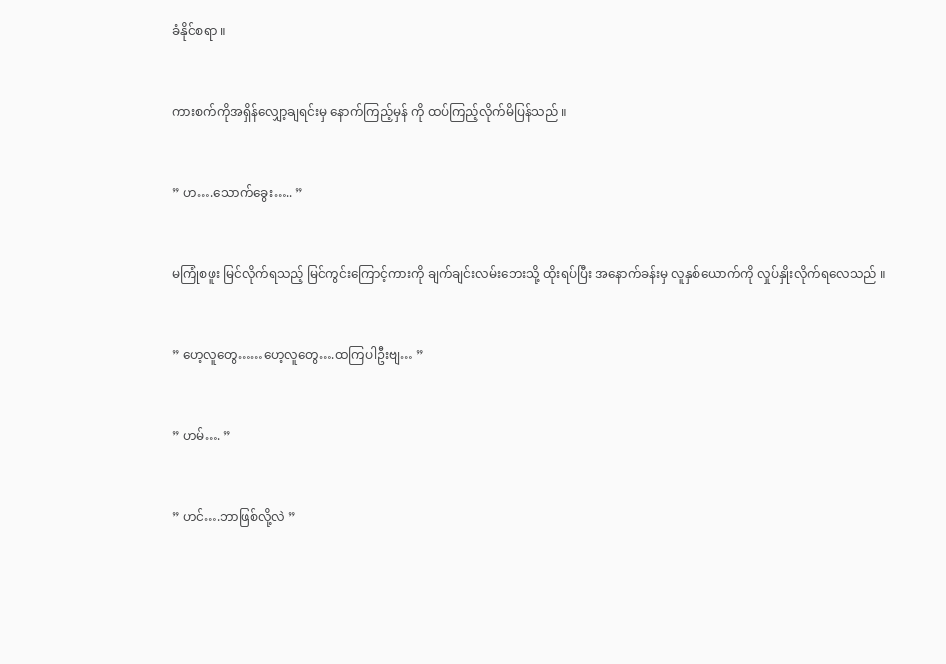ခံနိုင်စရာ ။


ကားစက်ကိုအရှိန်လျှော့ချရင်းမှ နောက်ကြည့်မှန် ကို ထပ်ကြည့်လိုက်မိပြန်သည် ။


” ဟ….သောက်ခွေး….. ”


မကြုံစဖူး မြင်လိုက်ရသည့် မြင်ကွင်းကြောင့်ကားကို ချက်ချင်းလမ်းဘေးသို့ ထိုးရပ်ပြီး အနောက်ခန်းမှ လူနှစ်ယောက်ကို လှုပ်နှိုးလိုက်ရလေသည် ။


” ဟေ့လူတွေ……ဟေ့လူတွေ….ထကြပါဦးဗျ… ”


” ဟမ်…. ”


” ဟင်….ဘာဖြစ်လို့လဲ ”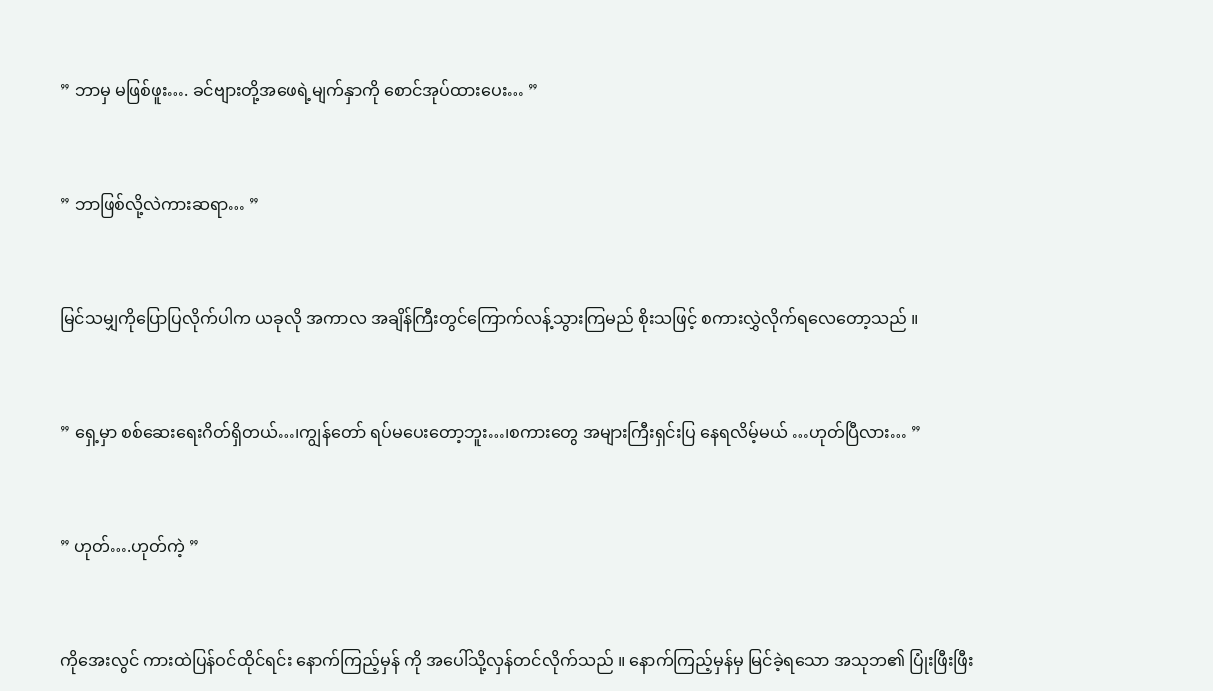” ဘာမှ မဖြစ်ဖူး…. ခင်ဗျားတို့အဖေရဲ့မျက်နှာကို စောင်အုပ်ထားပေး… ”


” ဘာဖြစ်လို့လဲကားဆရာ… ”


မြင်သမျှကိုပြောပြလိုက်ပါက ယခုလို အကာလ အချိန်ကြီးတွင်ကြောက်လန့်သွားကြမည် စိုးသဖြင့် စကားလွှဲလိုက်ရလေတော့သည် ။


” ရှေ့မှာ စစ်ဆေးရေးဂိတ်ရှိတယ်…၊ကျွန်တော် ရပ်မပေးတော့ဘူး…၊စကားတွေ အများကြီးရှင်းပြ နေရလိမ့်မယ် …ဟုတ်ပြီလား… ”


” ဟုတ်….ဟုတ်ကဲ့ ”


ကိုအေးလွင် ကားထဲပြန်ဝင်ထိုင်ရင်း နောက်ကြည့်မှန် ကို အပေါ်သို့လှန်တင်လိုက်သည် ။ နောက်ကြည့်မှန်မှ မြင်ခဲ့ရသော အသုဘ၏ ပြုံးဖြီးဖြီး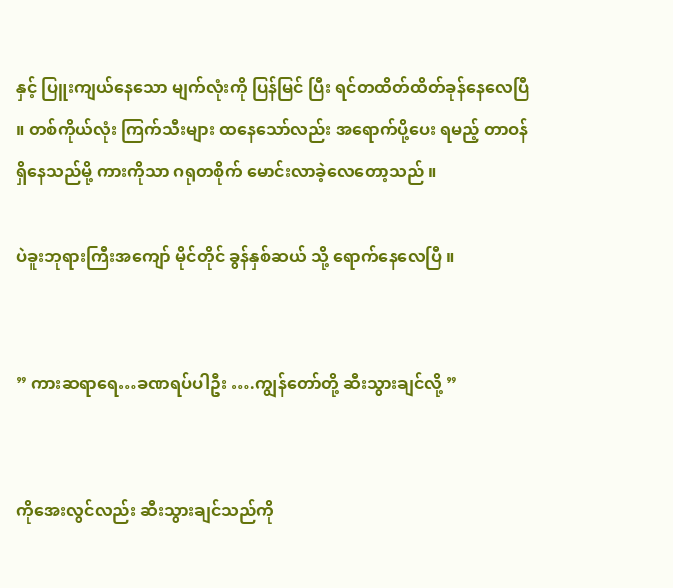နှင့် ပြူးကျယ်နေသော မျက်လုံးကို ပြန်မြင် ပြီး ရင်တထိတ်ထိတ်ခုန်နေလေပြီ ။ တစ်ကိုယ်လုံး ကြက်သီးများ ထနေသော်လည်း အရောက်ပို့ပေး ရမည့် တာဝန်ရှိနေသည်မို့ ကားကိုသာ ဂရုတစိုက် မောင်းလာခဲ့လေတော့သည် ။

ပဲခူးဘုရားကြီးအကျော် မိုင်တိုင် ခွန်နှစ်ဆယ် သို့ ရောက်နေလေပြီ ။


” ကားဆရာရေ…ခဏရပ်ပါဦး ….ကျွန်တော်တို့ ဆီးသွားချင်လို့ ”


ကိုအေးလွင်လည်း ဆီးသွားချင်သည်ကို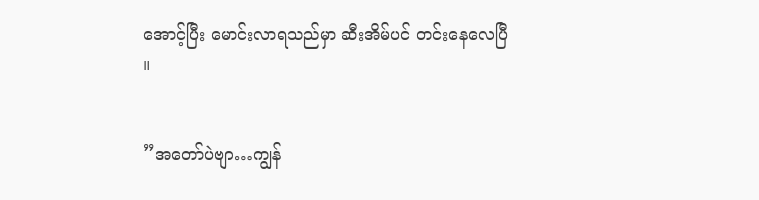အောင့်ပြီး မောင်းလာရသည်မှာ ဆီးအိမ်ပင် တင်းနေလေပြီ ။


”အတော်ပဲဗျာ…ကျွန်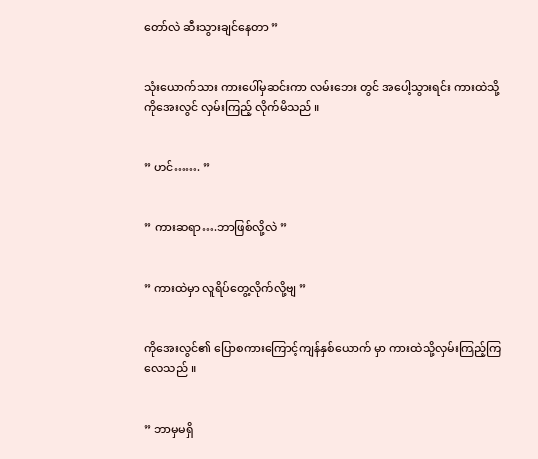တော်လဲ ဆီးသွားချင်နေတာ ”


သုံးယောက်သား ကားပေါ်မှဆင်းကာ လမ်းဘေး တွင် အပေါ့သွားရင်း ကားထဲသို့ ကိုအေးလွင် လှမ်းကြည့် လိုက်မိသည် ။


” ဟင်……. ”


” ကားဆရာ….ဘာဖြစ်လို့လဲ ”


” ကားထဲမှာ လူရိပ်တွေ့လိုက်လို့ဗျ ”


ကိုအေးလွင်၏ ပြောစကားကြောင့်ကျန်နှစ်ယောက် မှာ ကားထဲသို့လှမ်းကြည့်ကြလေသည် ။


” ဘာမှမရှိ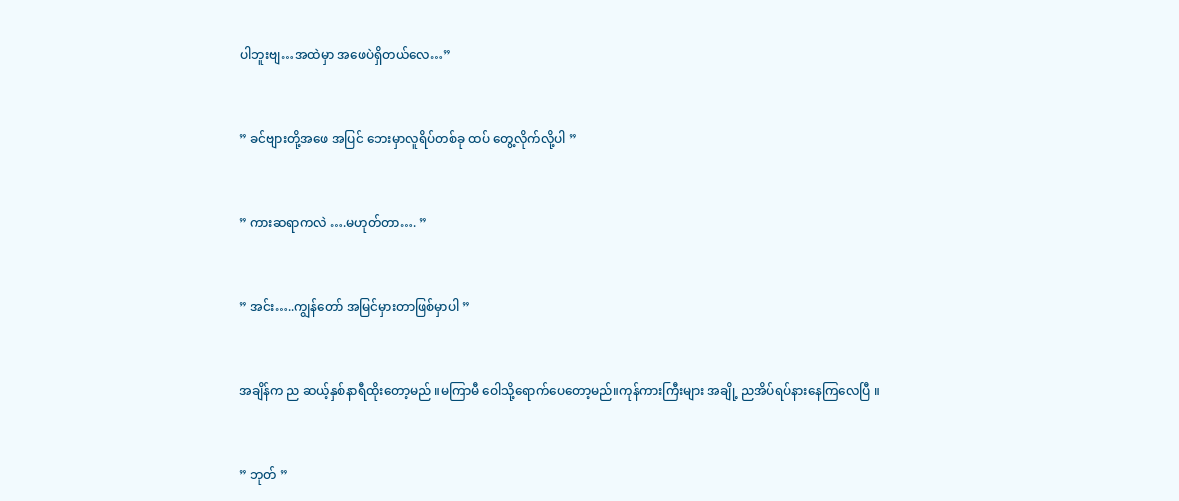ပါဘူးဗျ…အထဲမှာ အဖေပဲရှိတယ်လေ…”


” ခင်ဗျားတို့အဖေ အပြင် ဘေးမှာလူရိပ်တစ်ခု ထပ် တွေ့လိုက်လို့ပါ ”


” ကားဆရာကလဲ ….မဟုတ်တာ…. ”


” အင်း…..ကျွန်တော် အမြင်မှားတာဖြစ်မှာပါ ”


အချိန်က ည ဆယ့်နှစ်နာရီထိုးတော့မည် ။မကြာမီ ဝေါသို့ရောက်ပေတော့မည်။ကုန်ကားကြီးများ အချို့ ညအိပ်ရပ်နားနေကြလေပြီ ။


” ဘုတ် ”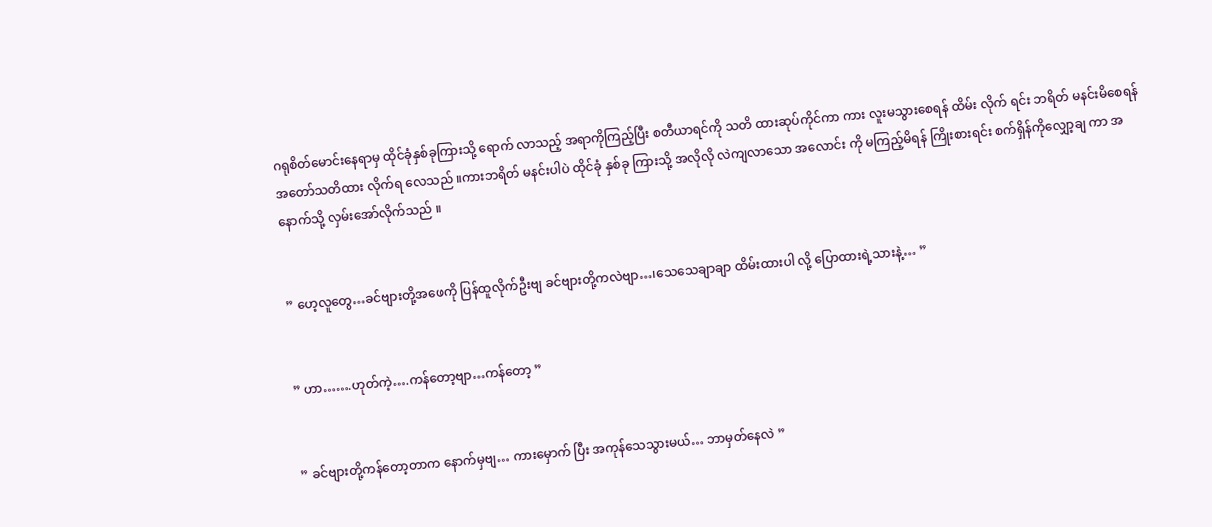ဂရုစိတ်မောင်းနေရာမှ ထိုင်ခုံနှစ်ခုကြားသို့ ရောက် လာသည့် အရာကိုကြည့်ပြီး စတီယာရင်ကို သတိ ထားဆုပ်ကိုင်ကာ ကား လူးမသွားစေရန် ထိမ်း လိုက် ရင်း ဘရိတ် မနင်းမိစေရန်အတော်သတိထား လိုက်ရ လေသည် ။ကားဘရိတ် မနင်းပါပဲ ထိုင်ခုံ နှစ်ခု ကြားသို့ အလိုလို လဲကျလာသော အလောင်း ကို မကြည့်မိရန် ကြိုးစားရင်း စက်ရှိန်ကိုလျှော့ချ ကာ အနောက်သို့ လှမ်းအော်လိုက်သည် ။


” ဟေ့လူတွေ…ခင်ဗျားတို့အဖေကို ပြန်ထူလိုက်ဦးဗျ ခင်ဗျားတို့ကလဲဗျာ…၊သေသေချာချာ ထိမ်းထားပါ လို့ ပြောထားရဲ့သားနဲ့… ”


” ဟာ…….ဟုတ်ကဲ့….ကန်တော့ဗျာ…ကန်တော့ ”


” ခင်ဗျားတို့ကန်တော့တာက နောက်မှဗျ… ကားမှောက် ပြီး အကုန်သေသွားမယ်… ဘာမှတ်နေလဲ ”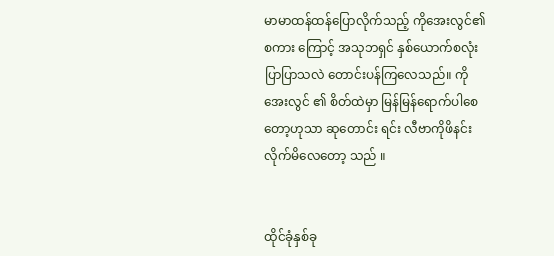မာမာထန်ထန်ပြောလိုက်သည့် ကိုအေးလွင်၏ စကား ကြောင့် အသုဘရှင် နှစ်ယောက်စလုံး ပြာပြာသလဲ တောင်းပန်ကြလေသည်။ ကိုအေးလွင် ၏ စိတ်ထဲမှာ မြန်မြန်ရောက်ပါစေတော့ဟုသာ ဆုတောင်း ရင်း လီဗာကိုဖိနင်းလိုက်မိလေတော့ သည် ။


ထိုင်ခုံနှစ်ခု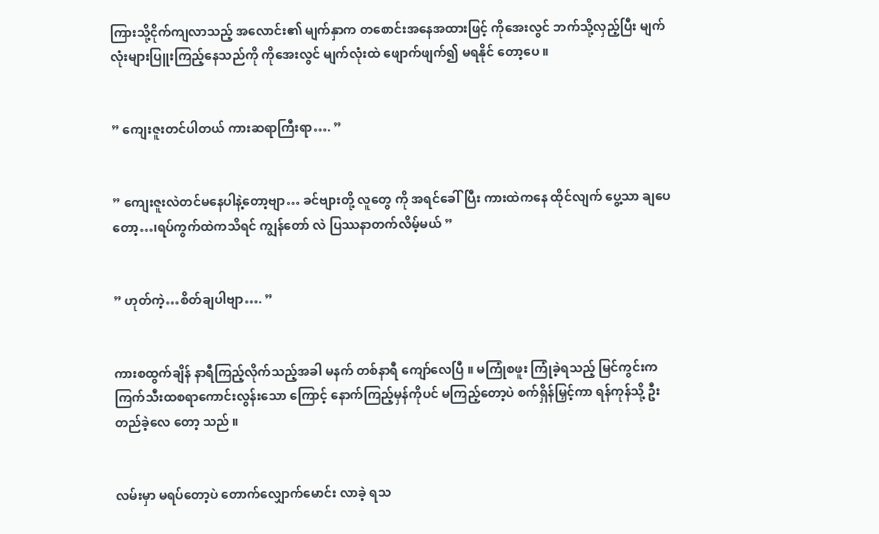ကြားသို့ငိုက်ကျလာသည့် အလောင်း၏ မျက်နှာက တစောင်းအနေအထားဖြင့် ကိုအေးလွင် ဘက်သို့လှည့်ပြီး မျက်လုံးများပြူးကြည့်နေသည်ကို ကိုအေးလွင် မျက်လုံးထဲ ဖျောက်ဖျက်၍ မရနိုင် တော့ပေ ။


” ကျေးဇူးတင်ပါတယ် ကားဆရာကြီးရာ…. ”


” ကျေးဇူးလဲတင်မနေပါနဲ့တော့ဗျာ… ခင်ဗျားတို့ လူတွေ ကို အရင်ခေါ်ပြီး ကားထဲကနေ ထိုင်လျက် ပွေ့သာ ချပေတော့…၊ရပ်ကွက်ထဲကသိရင် ကျွန်တော် လဲ ပြဿနာတက်လိမ့်မယ် ”


” ဟုတ်ကဲ့…စိတ်ချပါဗျာ…. ”


ကားစထွက်ချိန် နာရီကြည့်လိုက်သည့်အခါ မနက် တစ်နာရီ ကျော်လေပြီ ။ မကြုံစဖူး ကြုံခဲ့ရသည့် မြင်ကွင်းက ကြက်သီးထစရာကောင်းလွန်းသော ကြောင့် နောက်ကြည့်မှန်ကိုပင် မကြည့်တော့ပဲ စက်ရှိန်မြှင့်ကာ ရန်ကုန်သို့ ဦးတည်ခဲ့လေ တော့ သည် ။


လမ်းမှာ မရပ်တော့ပဲ တောက်လျှောက်မောင်း လာခဲ့ ရသ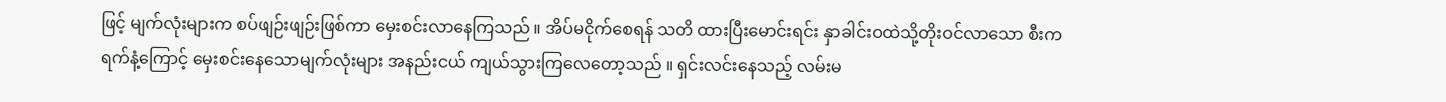ဖြင့် မျက်လုံးများက စပ်ဖျဉ်းဖျဉ်းဖြစ်ကာ မှေးစင်းလာနေကြသည် ။ အိပ်မငိုက်စေရန် သတိ ထားပြီးမောင်းရင်း နှာခါင်းဝထဲသို့တိုးဝင်လာသော စီးကရက်နံ့ကြောင့် မှေးစင်းနေသောမျက်လုံးများ အနည်းငယ် ကျယ်သွားကြလေတော့သည် ။ ရှင်းလင်းနေသည့် လမ်းမ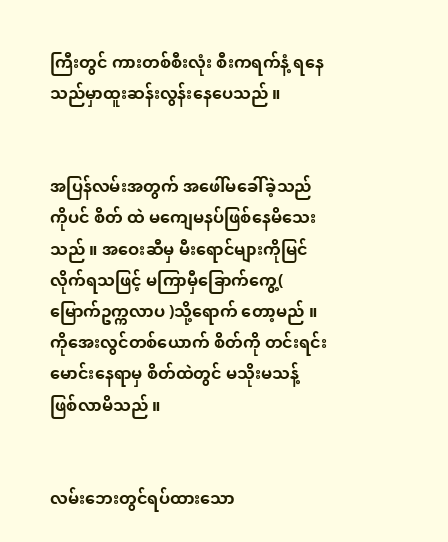ကြီးတွင် ကားတစ်စီးလုံး စီးကရက်နံ့ ရနေသည်မှာထူးဆန်းလွန်းနေပေသည် ။


အပြန်လမ်းအတွက် အဖေါ်မခေါ်ခဲ့သည်ကိုပင် စိတ် ထဲ မကျေမနပ်ဖြစ်နေမိသေးသည် ။ အဝေးဆီမှ မီးရောင်များကိုမြင်လိုက်ရသဖြင့် မကြာမှီခြောက်ကွေ့( မြောက်ဥက္ကလာပ )သို့ရောက် တော့မည် ။ ကိုအေးလွင်တစ်ယောက် စိတ်ကို တင်းရင်း မောင်းနေရာမှ စိတ်ထဲတွင် မသိုးမသန့် ဖြစ်လာမိသည် ။


လမ်းဘေးတွင်ရပ်ထားသော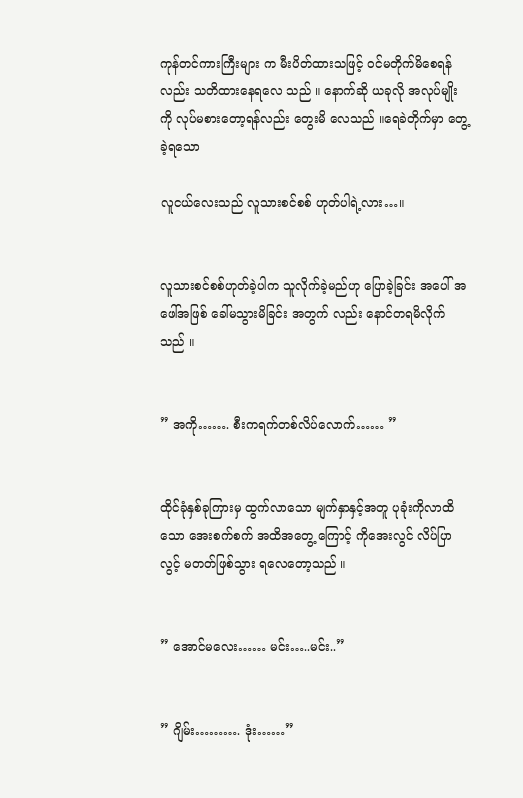ကုန်တင်ကားကြီးများ က မီးပိတ်ထားသဖြင့် ဝင်မတိုက်မိစေရန်လည်း သတိထားနေရလေ သည် ။ နောက်ဆို ယခုလို အလုပ်မျိုးကို လုပ်မစားတော့ရန်လည်း တွေးမိ လေသည် ။ရေခဲတိုက်မှာ တွေ့ခဲ့ရသော

လူငယ်လေးသည် လူသားစင်စစ် ဟုတ်ပါရဲ့လား…။


လူသားစင်စစ်ဟုတ်ခဲ့ပါက သူလိုက်ခဲ့မည်ဟု ပြောခဲ့ခြင်း အပေါ် အဖေါ်အဖြစ် ခေါ်မသွားမိခြင်း အတွက် လည်း နောင်တရမိလိုက်သည် ။


” အကို……. စီးကရက်တစ်လိပ်လောက်…… ”


ထိုင်ခုံနှစ်ခုကြားမှ ထွက်လာသော မျက်နှာနှင့်အတူ ပုခုံးကိုလာထိသော အေးစက်စက် အထိအတွေ့ ကြောင့် ကိုအေးလွင် လိပ်ပြာ လွင့် မတတ်ဖြစ်သွား ရလေတော့သည် ။


” အောင်မလေး…… မင်း…..မင်း..”


” ဂျိမ်း………. ဒုံး……”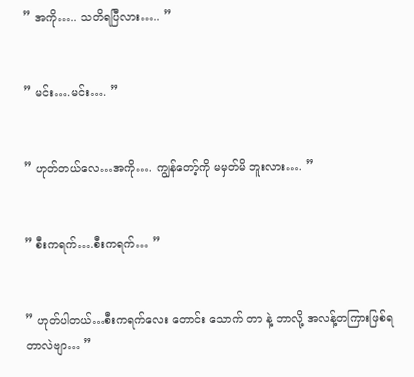” အကို….. သတိရပြီလား….. ”


” မင်း….မင်း…. ”


” ဟုတ်တယ်လေ…အကို…. ကျွန်တော့်ကို မမှတ်မိ ဘူးလား…. ”


” စီးကရက်….စီးကရက်… ”


” ဟုတ်ပါတယ်…စီးကရက်လေး တောင်း သောက် တာ နဲ့ ဘာလို့ အလန့်တကြားဖြစ်ရတာလဲဗျာ… ”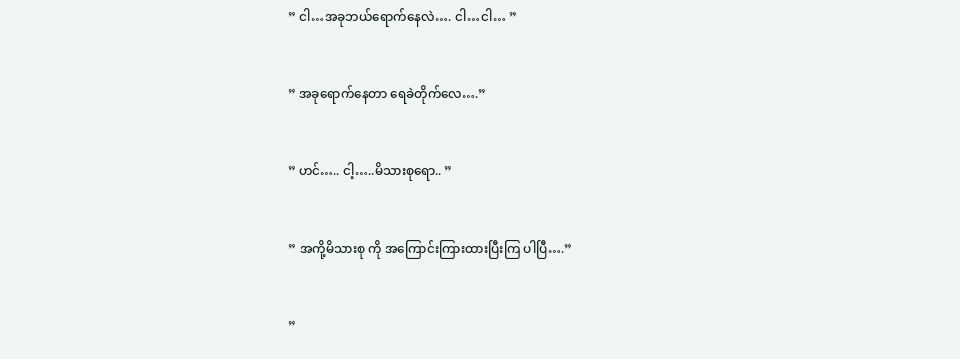” ငါ…အခုဘယ်ရောက်နေလဲ…. ငါ…ငါ… ”


” အခုရောက်နေတာ ရေခဲတိုက်လေ….”


” ဟင်….. ငါ့…..မိသားစုရော.. ”


” အကို့မိသားစု ကို အကြောင်းကြားထားပြီးကြ ပါပြီ….”


”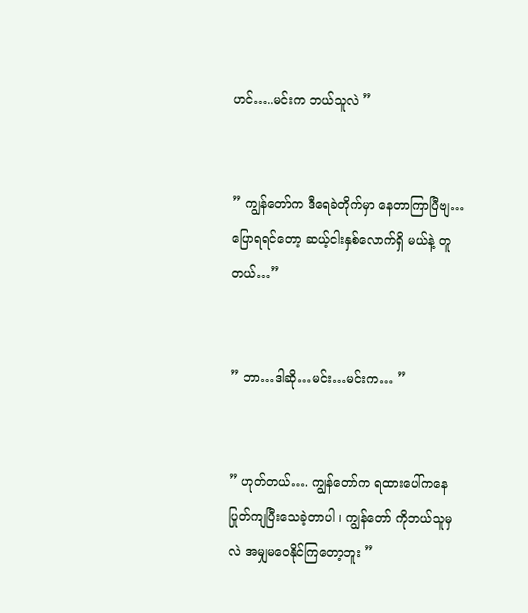ဟင်…..မင်းက ဘယ်သူလဲ ”


” ကျွန်တော်က ဒီရေခဲတိုက်မှာ နေတာကြာပြီဗျ… ပြောရရင်တော့ ဆယ့်ငါးနှစ်လောက်ရှိ မယ်နဲ့ တူတယ်…”


” ဘာ…ဒါဆို…မင်း…မင်းက… ”


” ဟုတ်တယ်…. ကျွန်တော်က ရထားပေါ်ကနေ ပြုတ်ကျပြီးသေခဲ့တာပါ ၊ ကျွန်တော် ကိုဘယ်သူမှ လဲ အမျှမဝေနိုင်ကြတော့ဘူး ”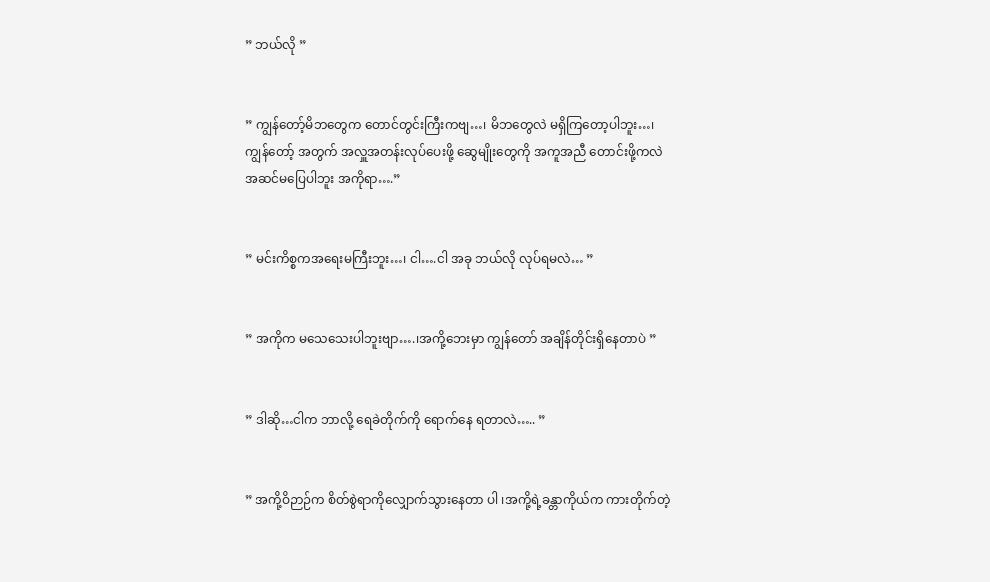” ဘယ်လို ”


” ကျွန်တော့်မိဘတွေက တောင်တွင်းကြီးကဗျ…၊ မိဘတွေလဲ မရှိကြတော့ပါဘူး…၊ ကျွန်တော့် အတွက် အလှူအတန်းလုပ်ပေးဖို့ ဆွေမျိုးတွေကို အကူအညီ တောင်းဖို့ကလဲ အဆင်မပြေပါဘူး အကိုရာ….”


” မင်းကိစ္စကအရေးမကြီးဘူး…၊ ငါ….ငါ အခု ဘယ်လို လုပ်ရမလဲ… ”


” အကိုက မသေသေးပါဘူးဗျာ….၊အကို့ဘေးမှာ ကျွန်တော် အချိန်တိုင်းရှိနေတာပဲ ”


” ဒါဆို…ငါက ဘာလို့ ရေခဲတိုက်ကို ရောက်နေ ရတာလဲ….. ”


” အကို့ဝိဉာဉ်က စိတ်စွဲရာကိုလျှောက်သွားနေတာ ပါ ၊အကို့ရဲ့ခန္တာကိုယ်က ကားတိုက်တဲ့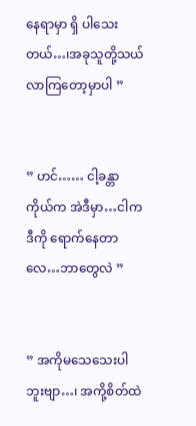နေရာမှာ ရှိ ပါသေးတယ်…၊အခုသူတို့သယ်လာကြတော့မှာပါ ”


” ဟင်…… ငါ့ခန္တာကိုယ်က အဲဒီမှာ…ငါက ဒီကို ရောက်နေတာလေ…ဘာတွေလဲ ”


” အကိုမသေသေးပါဘူးဗျာ…၊ အကို့စိတ်ထဲ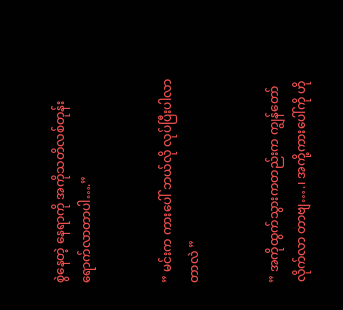စွဲနေတဲ့ နေရာကို အကိုသတိလစ်တုန်းရောက်လာတာပါ….”


” မင်းက ကားပေါ် ဘယ်လို လုပ်ပြီးပါလာတာလဲ ”


” အကိုထွက်သွားကတည်းက ကျွန်တော်လိုက်လာ တာဗျ….၊ အကို့ကားပေါ်ကို ဟို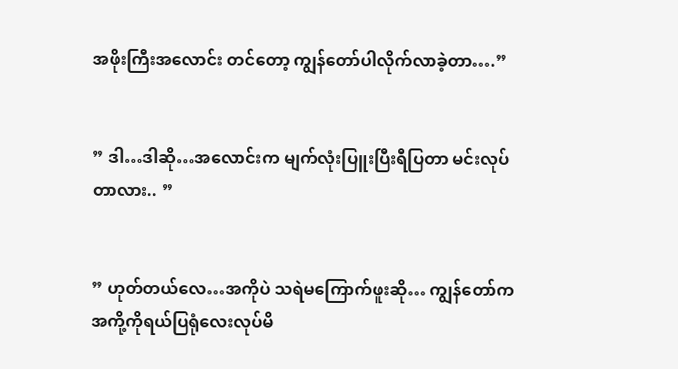အဖိုးကြီးအလောင်း တင်တော့ ကျွန်တော်ပါလိုက်လာခဲ့တာ….”


” ဒါ…ဒါဆို…အလောင်းက မျက်လုံးပြူးပြီးရီပြတာ မင်းလုပ်တာလား.. ”


” ဟုတ်တယ်လေ…အကိုပဲ သရဲမကြောက်ဖူးဆို… ကျွန်တော်က အကို့ကိုရယ်ပြရုံလေးလုပ်မိ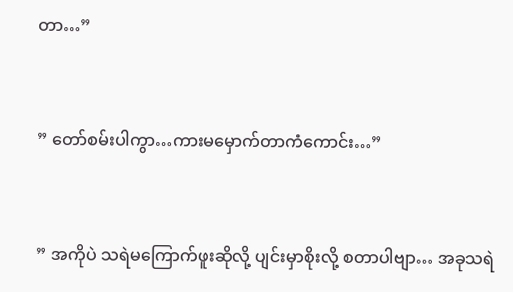တာ…”


” တော်စမ်းပါကွာ…ကားမမှောက်တာကံကောင်း…”


” အကိုပဲ သရဲမကြောက်ဖူးဆိုလို့ ပျင်းမှာစိုးလို့ စတာပါဗျာ… အခုသရဲ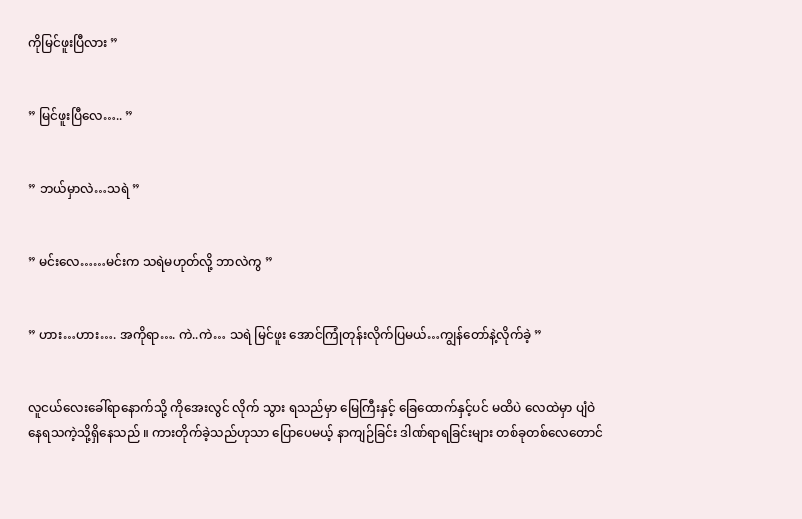ကိုမြင်ဖူးပြီလား ”


” မြင်ဖူးပြီလေ….. ”


” ဘယ်မှာလဲ…သရဲ ”


” မင်းလေ……မင်းက သရဲမဟုတ်လို့ ဘာလဲကွ ”


” ဟား…ဟား…. အကိုရာ…. ကဲ..ကဲ… သရဲ မြင်ဖူး အောင်ကြုံတုန်းလိုက်ပြမယ်…ကျွန်တော်နဲ့လိုက်ခဲ့ ”


လူငယ်လေးခေါ်ရာနောက်သို့ ကိုအေးလွင် လိုက် သွား ရသည်မှာ မြေကြီးနှင့် ခြေထောက်နှင့်ပင် မထိပဲ လေထဲမှာ ပျံဝဲနေရသကဲ့သို့ရှိနေသည် ။ ကားတိုက်ခဲ့သည်ဟုသာ ပြောပေမယ့် နာကျဉ်ခြင်း ဒါဏ်ရာရခြင်းများ တစ်ခုတစ်လေတောင်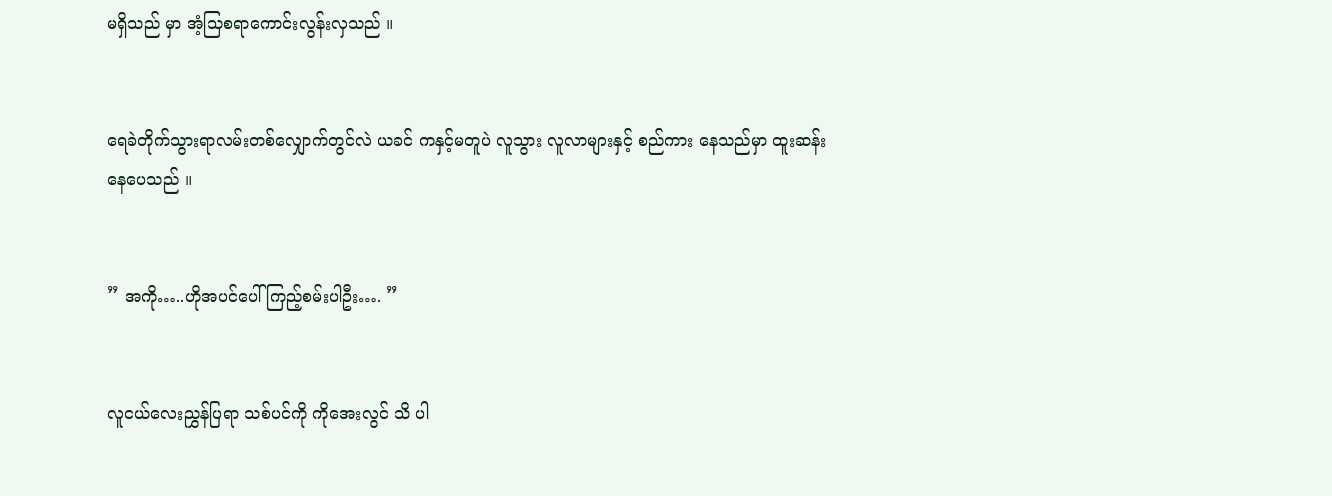မရှိသည် မှာ အံ့သြစရာကောင်းလွန်းလှသည် ။


ရေခဲတိုက်သွားရာလမ်းတစ်လျှောက်တွင်လဲ ယခင် ကနှင့်မတူပဲ လူသွား လူလာများနှင့် စည်ကား နေသည်မှာ ထူးဆန်းနေပေသည် ။


” အကို…..ဟိုအပင်ပေါ်ကြည့်စမ်းပါဦး…. ”


လူငယ်လေးညွှန်ပြရာ သစ်ပင်ကို ကိုအေးလွင် သိ ပါ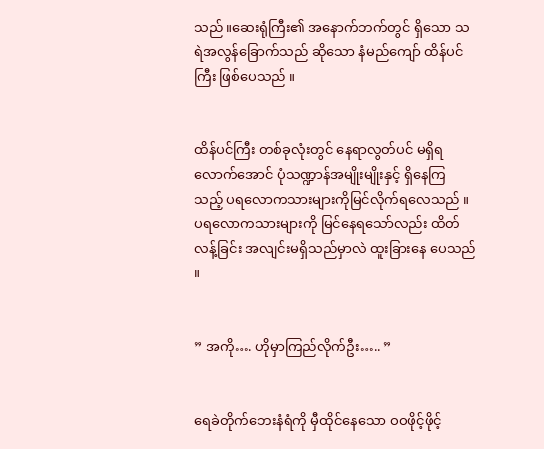သည်။ဆေးရုံကြီး၏ အနောက်ဘက်တွင် ရှိသော သရဲအလွန်ခြောက်သည် ဆိုသော နံမည်ကျော် ထိန်ပင်ကြီး ဖြစ်ပေသည် ။


ထိန်ပင်ကြီး တစ်ခုလုံးတွင် နေရာလွတ်ပင် မရှိရ လောက်အောင် ပုံသဏ္ဍာန်အမျိုးမျိုးနှင့် ရှိနေကြ သည့် ပရလောကသားများကိုမြင်လိုက်ရလေသည် ။ ပရလောကသားများကို မြင်နေရသော်လည်း ထိတ်လန့်ခြင်း အလျင်းမရှိသည်မှာလဲ ထူးခြားနေ ပေသည် ။


” အကို…. ဟိုမှာကြည်လိုက်ဦး….. ”


ရေခဲတိုက်ဘေးနံရံကို မှီထိုင်နေသော ဝဝဖိုင့်ဖိုင့်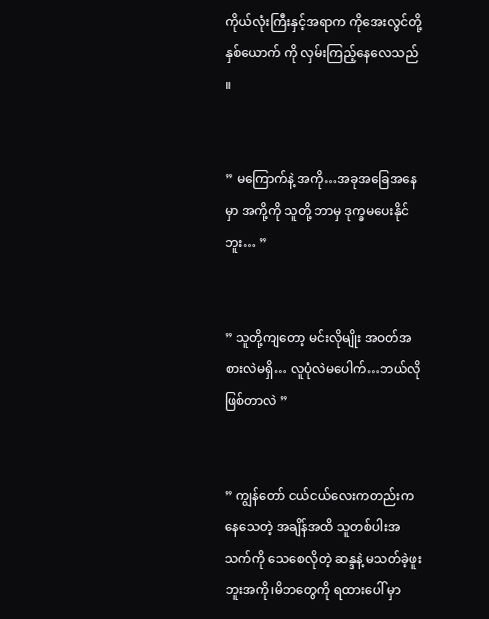ကိုယ်လုံးကြီးနှင့်အရာက ကိုအေးလွင်တို့ နှစ်ယောက် ကို လှမ်းကြည့်နေလေသည် ။


” မကြောက်နဲ့ အကို…အခုအခြေအနေမှာ အကို့ကို သူတို့ ဘာမှ ဒုက္ခမပေးနိုင်ဘူး… ”


” သူတို့ကျတော့ မင်းလိုမျိုး အဝတ်အစားလဲမရှိ… လူပုံလဲမပေါက်…ဘယ်လိုဖြစ်တာလဲ ”


” ကျွန်တော် ငယ်ငယ်လေးကတည်းကနေသေတဲ့ အချိန်အထိ သူတစ်ပါးအသက်ကို သေစေလိုတဲ့ ဆန္ဒနဲ့ မသတ်ခဲ့ဖူးဘူးအကို၊မိဘတွေကို ရထားပေါ် မှာ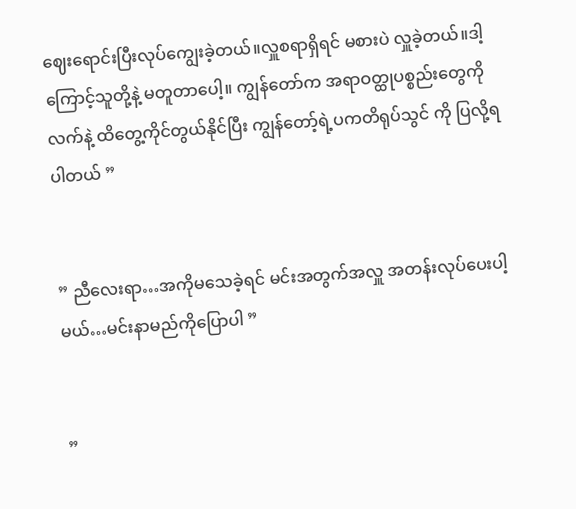ဈေးရောင်းပြီးလုပ်ကျွေးခဲ့တယ်။လှူစရာရှိရင် မစားပဲ လှူခဲ့တယ်။ဒါ့ကြောင့်သူတို့နဲ့ မတူတာပေါ့။ ကျွန်တော်က အရာဝတ္ထုပစ္စည်းတွေကို လက်နဲ့ ထိတွေ့ကိုင်တွယ်နိုင်ပြီး ကျွန်တော့်ရဲ့ပကတိရုပ်သွင် ကို ပြလို့ရပါတယ် ”


” ညီလေးရာ…အကိုမသေခဲ့ရင် မင်းအတွက်အလှူ အတန်းလုပ်ပေးပါ့မယ်…မင်းနာမည်ကိုပြောပါ ”


”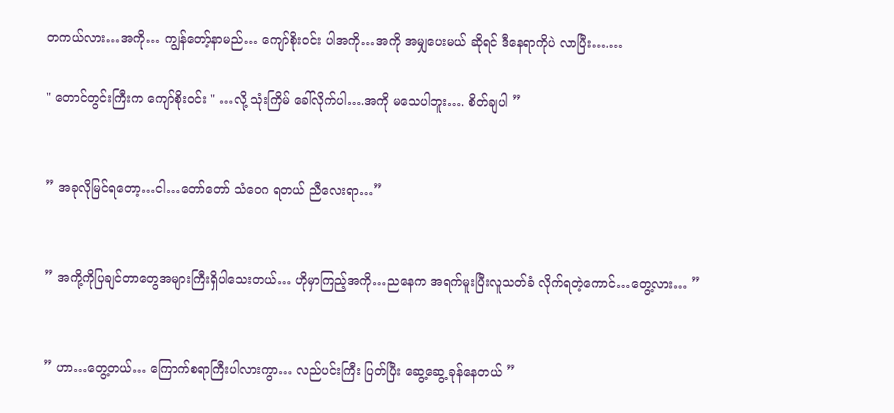တကယ်လား…အကို… ကျွန်တော့်နာမည်… ကျော်စိုးဝင်း ပါအကို…အကို အမျှပေးမယ် ဆိုရင် ဒီနေရာကိုပဲ လာပြီး….…

" တောင်တွင်းကြီးက ကျော်စိုးဝင်း " …လို့ သုံးကြိမ် ခေါ်လိုက်ပါ….အကို မသေပါဘူး…. စိတ်ချပါ ”


” အခုလိုမြင်ရတော့…ငါ…တော်တော် သံဝေဂ ရတယ် ညီလေးရာ…”


” အကို့ကိုပြချင်တာတွေအများကြီးရှိပါသေးတယ်… ဟိုမှာကြည့်အကို…ညနေက အရက်မူးပြီးလူသတ်ခံ လိုက်ရတဲ့ကောင်…တွေ့လား… ”


” ဟာ…တွေ့တယ်… ကြောက်စရာကြီးပါလားကွာ… လည်ပင်းကြီး ပြတ်ပြီး ဆွေ့ဆွေ့ ခုန်နေတယ် ”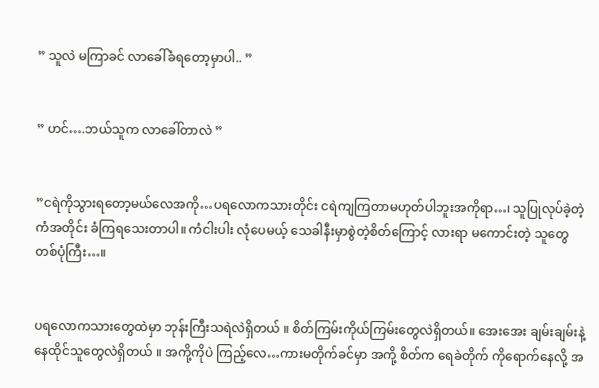” သူလဲ မကြာခင် လာခေါ်ခံရတော့မှာပါ.. ”


” ဟင်….ဘယ်သူက လာခေါ်တာလဲ ”


”ငရဲကိုသွားရတော့မယ်လေအကို…ပရလောကသားတိုင်း ငရဲကျကြတာမဟုတ်ပါဘူးအကိုရာ…၊ သူပြုလုပ်ခဲ့တဲ့ ကံအတိုင်း ခံကြရသေးတာပါ။ ကံငါးပါး လုံပေမယ့် သေခါနီးမှာစွဲတဲ့စိတ်ကြောင့် လားရာ မကောင်းတဲ့ သူတွေ တစ်ပုံကြီး…။


ပရလောကသားတွေထဲမှာ ဘုန်းကြီးသရဲလဲရှိတယ် ။ စိတ်ကြမ်းကိုယ်ကြမ်းတွေလဲရှိတယ်။ အေးအေး ချမ်းချမ်းနဲ့ နေထိုင်သူတွေလဲရှိတယ် ။ အကို့ကိုပဲ ကြည့်လေ…ကားမတိုက်ခင်မှာ အကို့ စိတ်က ရေခဲတိုက် ကိုရောက်နေလို့ အ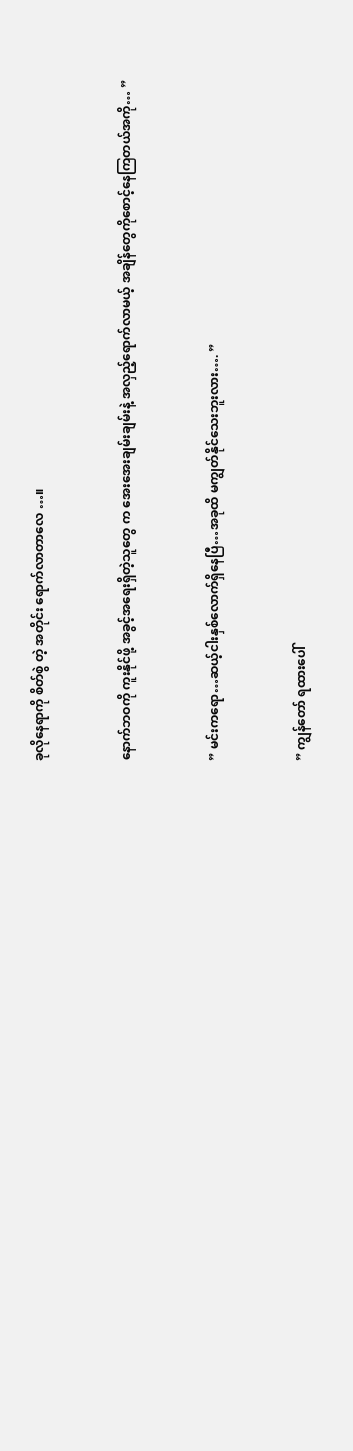ခုလိုနေရာကို စိတ်စွဲ တဲ့ အတိုင်း ရောက်လာတာလေ …။


နောက်ဘဝကို ကူးနိုင်ဖို့ အခွင့်အရေးရှိတဲ့သူတွေ က အေးအေးချမ်းချမ်းနဲ့ အလှည့်ရောက်လာမယ့် အချိန်တွေကိုစောင့်နေကြတယ်အကို… ”


” မင်းကရော…ဆယ့်ငါးနှစ်လောက်ရှိနေပြီ…အခုထိ မကျွတ်နိုင်သေးဘူးလား…. ”


” ကျွန်တော် ရထားပေါ်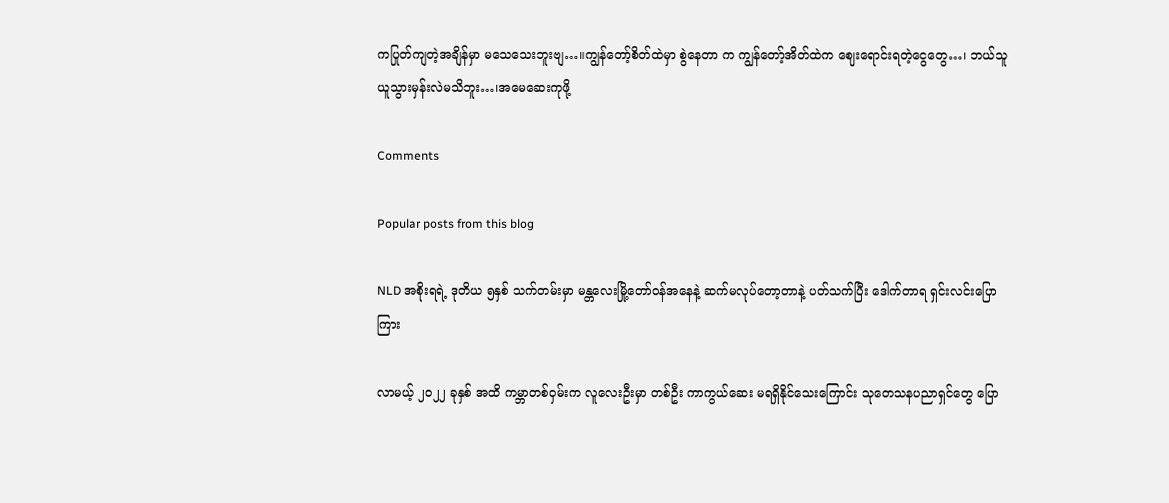ကပြုတ်ကျတဲ့အချိန်မှာ မသေသေးဘူးဗျ…။ကျွန်တော့်စိတ်ထဲမှာ စွဲနေတာ က ကျွန်တော့်အိတ်ထဲက ဈေးရောင်းရတဲ့ငွေတွေ…၊ ဘယ်သူယူသွားမှန်းလဲမသိဘူး…၊အမေဆေးကုဖို့

Comments

Popular posts from this blog

NLD အစိုးရရဲ့ ဒုတိယ ၅နှစ် သက်တမ်းမှာ မန္တလေးမြို့တော်ဝန်အနေနဲ့ ဆက်မလုပ်တော့တာနဲ့ ပတ်သက်ပြီး ဒေါက်တာရ ရှင်းလင်းပြောကြား

လာမယ့် ၂၀၂၂ ခုနှစ် အထိ ကမ္ဘာတစ်ဝှမ်းက လူလေးဦးမှာ တစ်ဦး ကာကွယ်ဆေး မရရှိနိုင်သေးကြောင်း သုတေသနပညာရှင်တွေ ပြော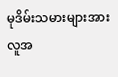မုဒိမ်းသမားများအား လူအ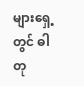များရှေ့တွင် ဓါတု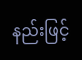နည်းဖြင့်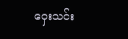ဝှေးသင်း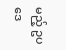မည့် ဥပဒေ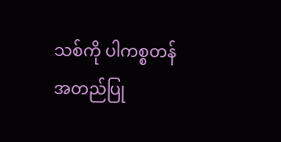သစ်ကို ပါကစ္စတန် အတည်ပြု